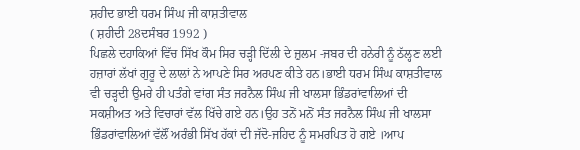ਸ਼ਹੀਦ ਭਾਈ ਧਰਮ ਸਿੰਘ ਜੀ ਕਾਸ਼ਤੀਵਾਲ
( ਸ਼ਹੀਦੀ 28ਦਸੰਬਰ 1992 )
ਪਿਛਲੇ ਦਹਾਕਿਆਂ ਵਿੱਚ ਸਿੱਖ ਕੌਮ ਸਿਰ ਚਡ਼੍ਹੀ ਦਿੱਲੀ ਦੇ ਜ਼ੁਲਮ -ਜਬਰ ਦੀ ਹਨੇਰੀ ਨੂੰ ਠੱਲ੍ਹਣ ਲਈ ਹਜ਼ਾਰਾਂ ਲੱਖਾਂ ਗੁਰੂ ਦੇ ਲਾਲਾਂ ਨੇ ਆਪਣੇ ਸਿਰ ਅਰਪਣ ਕੀਤੇ ਹਨ।ਭਾਈ ਧਰਮ ਸਿੰਘ ਕਾਸ਼ਤੀਵਾਲ ਵੀ ਚਡ਼੍ਹਦੀ ਉਮਰੇ ਹੀ ਪਤੰਗੇ ਵਾਂਗ ਸੰਤ ਜਰਨੈਲ ਸਿੰਘ ਜੀ ਖਾਲਸਾ ਭਿੰਡਰਾਂਵਾਲਿਆਂ ਦੀ ਸਕਸ਼ੀਅਤ ਅਤੇ ਵਿਚਾਰਾਂ ਵੱਲ ਖਿੱਚੇ ਗਏ ਹਨ।ਉਹ ਤਨੋਂ ਮਨੋਂ ਸੰਤ ਜਰਨੈਲ ਸਿੰਘ ਜੀ ਖਾਲਸਾ ਭਿੰਡਰਾਂਵਾਲਿਆਂ ਵੱਲੌਂ ਅਰੰਭੀ ਸਿੱਖ ਹੱਕਾਂ ਦੀ ਜੱਦੋ-ਜਹਿਦ ਨੂੰ ਸਮਰਪਿਤ ਹੋ ਗਏ ।ਆਪ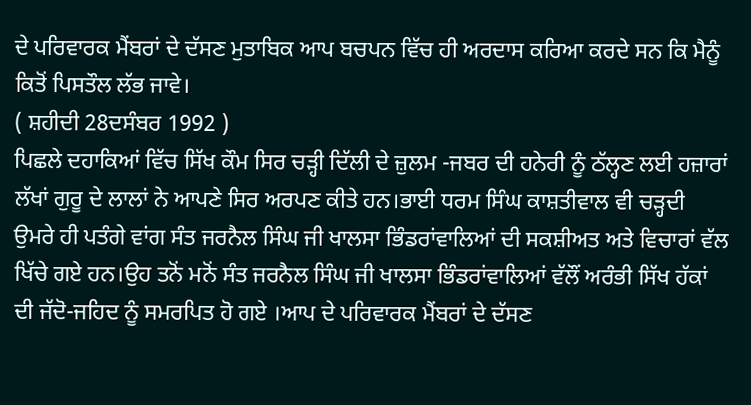ਦੇ ਪਰਿਵਾਰਕ ਮੈਂਬਰਾਂ ਦੇ ਦੱਸਣ ਮੁਤਾਬਿਕ ਆਪ ਬਚਪਨ ਵਿੱਚ ਹੀ ਅਰਦਾਸ ਕਰਿਆ ਕਰਦੇ ਸਨ ਕਿ ਮੈਨੂੰ ਕਿਤੋਂ ਪਿਸਤੌਲ ਲੱਭ ਜਾਵੇ।
( ਸ਼ਹੀਦੀ 28ਦਸੰਬਰ 1992 )
ਪਿਛਲੇ ਦਹਾਕਿਆਂ ਵਿੱਚ ਸਿੱਖ ਕੌਮ ਸਿਰ ਚਡ਼੍ਹੀ ਦਿੱਲੀ ਦੇ ਜ਼ੁਲਮ -ਜਬਰ ਦੀ ਹਨੇਰੀ ਨੂੰ ਠੱਲ੍ਹਣ ਲਈ ਹਜ਼ਾਰਾਂ ਲੱਖਾਂ ਗੁਰੂ ਦੇ ਲਾਲਾਂ ਨੇ ਆਪਣੇ ਸਿਰ ਅਰਪਣ ਕੀਤੇ ਹਨ।ਭਾਈ ਧਰਮ ਸਿੰਘ ਕਾਸ਼ਤੀਵਾਲ ਵੀ ਚਡ਼੍ਹਦੀ ਉਮਰੇ ਹੀ ਪਤੰਗੇ ਵਾਂਗ ਸੰਤ ਜਰਨੈਲ ਸਿੰਘ ਜੀ ਖਾਲਸਾ ਭਿੰਡਰਾਂਵਾਲਿਆਂ ਦੀ ਸਕਸ਼ੀਅਤ ਅਤੇ ਵਿਚਾਰਾਂ ਵੱਲ ਖਿੱਚੇ ਗਏ ਹਨ।ਉਹ ਤਨੋਂ ਮਨੋਂ ਸੰਤ ਜਰਨੈਲ ਸਿੰਘ ਜੀ ਖਾਲਸਾ ਭਿੰਡਰਾਂਵਾਲਿਆਂ ਵੱਲੌਂ ਅਰੰਭੀ ਸਿੱਖ ਹੱਕਾਂ ਦੀ ਜੱਦੋ-ਜਹਿਦ ਨੂੰ ਸਮਰਪਿਤ ਹੋ ਗਏ ।ਆਪ ਦੇ ਪਰਿਵਾਰਕ ਮੈਂਬਰਾਂ ਦੇ ਦੱਸਣ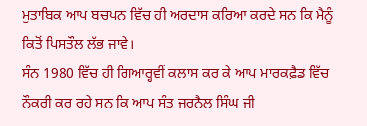ਮੁਤਾਬਿਕ ਆਪ ਬਚਪਨ ਵਿੱਚ ਹੀ ਅਰਦਾਸ ਕਰਿਆ ਕਰਦੇ ਸਨ ਕਿ ਮੈਨੂੰ ਕਿਤੋਂ ਪਿਸਤੌਲ ਲੱਭ ਜਾਵੇ।
ਸੰਨ 1980 ਵਿੱਚ ਹੀ ਗਿਆਰ੍ਹਵੀਂ ਕਲਾਸ ਕਰ ਕੇ ਆਪ ਮਾਰਕਫ਼ੈਡ ਵਿੱਚ ਨੌਕਰੀ ਕਰ ਰਹੇ ਸਨ ਕਿ ਆਪ ਸੰਤ ਜਰਨੈਲ ਸਿੰਘ ਜੀ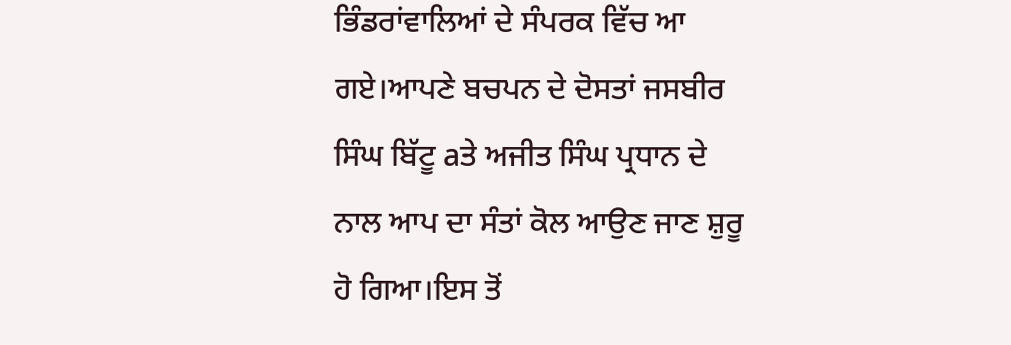ਭਿੰਡਰਾਂਵਾਲਿਆਂ ਦੇ ਸੰਪਰਕ ਵਿੱਚ ਆ ਗਏ।ਆਪਣੇ ਬਚਪਨ ਦੇ ਦੋਸਤਾਂ ਜਸਬੀਰ ਸਿੰਘ ਬਿੱਟੂ aਤੇ ਅਜੀਤ ਸਿੰਘ ਪ੍ਰਧਾਨ ਦੇ ਨਾਲ ਆਪ ਦਾ ਸੰਤਾਂ ਕੋਲ ਆਉਣ ਜਾਣ ਸ਼ੁਰੂ ਹੋ ਗਿਆ।ਇਸ ਤੋਂ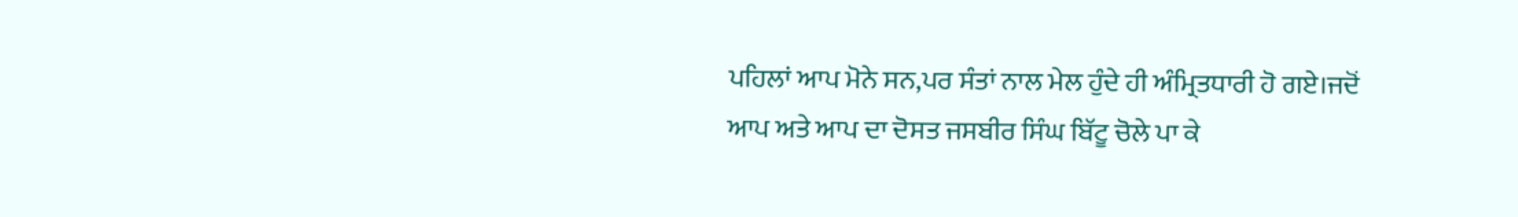ਪਹਿਲਾਂ ਆਪ ਮੋਨੇ ਸਨ,ਪਰ ਸੰਤਾਂ ਨਾਲ ਮੇਲ ਹੁੰਦੇ ਹੀ ਅੰਮ੍ਰਿਤਧਾਰੀ ਹੋ ਗਏ।ਜਦੋਂ ਆਪ ਅਤੇ ਆਪ ਦਾ ਦੋਸਤ ਜਸਬੀਰ ਸਿੰਘ ਬਿੱਟੂ ਚੋਲੇ ਪਾ ਕੇ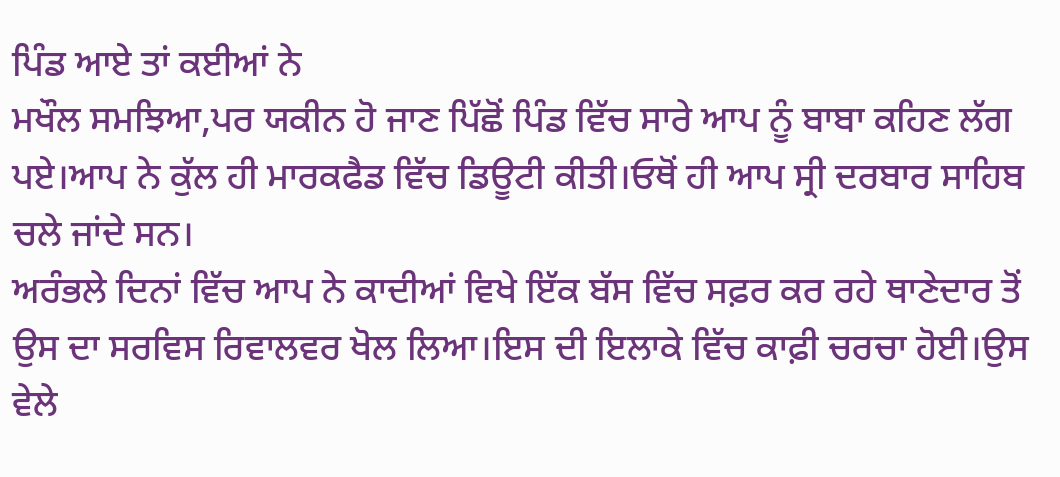ਪਿੰਡ ਆਏ ਤਾਂ ਕਈਆਂ ਨੇ
ਮਖੌਲ ਸਮਝਿਆ,ਪਰ ਯਕੀਨ ਹੋ ਜਾਣ ਪਿੱਛੋਂ ਪਿੰਡ ਵਿੱਚ ਸਾਰੇ ਆਪ ਨੂੰ ਬਾਬਾ ਕਹਿਣ ਲੱਗ ਪਏ।ਆਪ ਨੇ ਕੁੱਲ ਹੀ ਮਾਰਕਫੈਡ ਵਿੱਚ ਡਿਊਟੀ ਕੀਤੀ।ਓਥੋਂ ਹੀ ਆਪ ਸ੍ਰੀ ਦਰਬਾਰ ਸਾਹਿਬ ਚਲੇ ਜਾਂਦੇ ਸਨ।
ਅਰੰਭਲੇ ਦਿਨਾਂ ਵਿੱਚ ਆਪ ਨੇ ਕਾਦੀਆਂ ਵਿਖੇ ਇੱਕ ਬੱਸ ਵਿੱਚ ਸਫ਼ਰ ਕਰ ਰਹੇ ਥਾਣੇਦਾਰ ਤੋਂ ਉਸ ਦਾ ਸਰਵਿਸ ਰਿਵਾਲਵਰ ਖੋਲ ਲਿਆ।ਇਸ ਦੀ ਇਲਾਕੇ ਵਿੱਚ ਕਾਫ਼ੀ ਚਰਚਾ ਹੋਈ।ਉਸ ਵੇਲੇ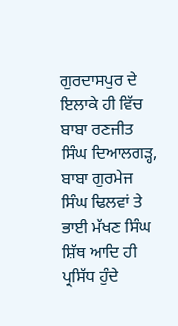ਗੁਰਦਾਸਪੁਰ ਦੇ ਇਲਾਕੇ ਹੀ ਵਿੱਚ ਬਾਬਾ ਰਣਜੀਤ ਸਿੰਘ ਦਿਆਲਗਡ਼੍ਹ, ਬਾਬਾ ਗੁਰਮੇਜ ਸਿੰਘ ਢਿਲਵਾਂ ਤੇ ਭਾਈ ਮੱਖਣ ਸਿੰਘ ਸ਼ਿੱਥ ਆਦਿ ਹੀ ਪ੍ਰਸਿੱਧ ਹੁੰਦੇ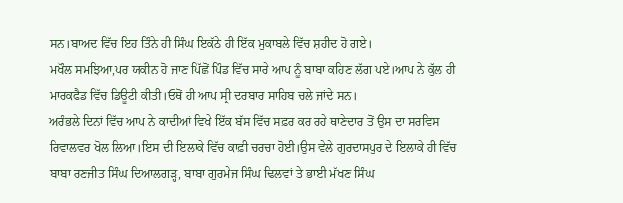ਸਨ।ਬਾਅਦ ਵਿੱਚ ਇਹ ਤਿੰਨੇ ਹੀ ਸਿੰਘ ਇਕੱਠੇ ਹੀ ਇੱਕ ਮੁਕਾਬਲੇ ਵਿੱਚ ਸ਼ਹੀਦ ਹੋ ਗਏ।
ਮਖੌਲ ਸਮਝਿਆ,ਪਰ ਯਕੀਨ ਹੋ ਜਾਣ ਪਿੱਛੋਂ ਪਿੰਡ ਵਿੱਚ ਸਾਰੇ ਆਪ ਨੂੰ ਬਾਬਾ ਕਹਿਣ ਲੱਗ ਪਏ।ਆਪ ਨੇ ਕੁੱਲ ਹੀ ਮਾਰਕਫੈਡ ਵਿੱਚ ਡਿਊਟੀ ਕੀਤੀ।ਓਥੋਂ ਹੀ ਆਪ ਸ੍ਰੀ ਦਰਬਾਰ ਸਾਹਿਬ ਚਲੇ ਜਾਂਦੇ ਸਨ।
ਅਰੰਭਲੇ ਦਿਨਾਂ ਵਿੱਚ ਆਪ ਨੇ ਕਾਦੀਆਂ ਵਿਖੇ ਇੱਕ ਬੱਸ ਵਿੱਚ ਸਫ਼ਰ ਕਰ ਰਹੇ ਥਾਣੇਦਾਰ ਤੋਂ ਉਸ ਦਾ ਸਰਵਿਸ ਰਿਵਾਲਵਰ ਖੋਲ ਲਿਆ।ਇਸ ਦੀ ਇਲਾਕੇ ਵਿੱਚ ਕਾਫ਼ੀ ਚਰਚਾ ਹੋਈ।ਉਸ ਵੇਲੇ ਗੁਰਦਾਸਪੁਰ ਦੇ ਇਲਾਕੇ ਹੀ ਵਿੱਚ ਬਾਬਾ ਰਣਜੀਤ ਸਿੰਘ ਦਿਆਲਗਡ਼੍ਹ, ਬਾਬਾ ਗੁਰਮੇਜ ਸਿੰਘ ਢਿਲਵਾਂ ਤੇ ਭਾਈ ਮੱਖਣ ਸਿੰਘ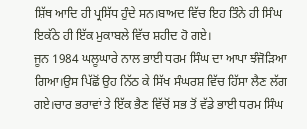ਸ਼ਿੱਥ ਆਦਿ ਹੀ ਪ੍ਰਸਿੱਧ ਹੁੰਦੇ ਸਨ।ਬਾਅਦ ਵਿੱਚ ਇਹ ਤਿੰਨੇ ਹੀ ਸਿੰਘ ਇਕੱਠੇ ਹੀ ਇੱਕ ਮੁਕਾਬਲੇ ਵਿੱਚ ਸ਼ਹੀਦ ਹੋ ਗਏ।
ਜੂਨ 1984 ਘਲੂਘਾਰੇ ਨਾਲ ਭਾਈ ਧਰਮ ਸਿੰਘ ਦਾ ਆਪਾ ਝੰਜੋਡ਼ਿਆ ਗਿਆ।ਉਸ ਪਿੱਛੋਂ ਉਹ ਨਿੱਠ ਕੇ ਸਿੱਖ ਸੰਘਰਸ਼ ਵਿੱਚ ਹਿੱਸਾ ਲੈਣ ਲੱਗ ਗਏ।ਚਾਰ ਭਰਾਵਾਂ ਤੇ ਇੱਕ ਭੈਣ ਵਿੱਚੋਂ ਸਭ ਤੋਂ ਵੱਡੇ ਭਾਈ ਧਰਮ ਸਿੰਘ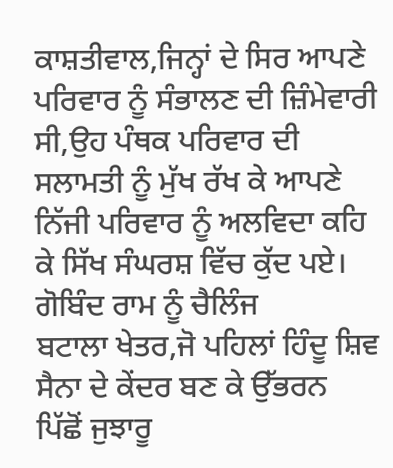ਕਾਸ਼ਤੀਵਾਲ,ਜਿਨ੍ਹਾਂ ਦੇ ਸਿਰ ਆਪਣੇ ਪਰਿਵਾਰ ਨੂੰ ਸੰਭਾਲਣ ਦੀ ਜ਼ਿੰਮੇਵਾਰੀ ਸੀ,ਉਹ ਪੰਥਕ ਪਰਿਵਾਰ ਦੀ ਸਲਾਮਤੀ ਨੂੰ ਮੁੱਖ ਰੱਖ ਕੇ ਆਪਣੇ ਨਿੱਜੀ ਪਰਿਵਾਰ ਨੂੰ ਅਲਵਿਦਾ ਕਹਿ ਕੇ ਸਿੱਖ ਸੰਘਰਸ਼ ਵਿੱਚ ਕੁੱਦ ਪਏ।
ਗੋਬਿੰਦ ਰਾਮ ਨੂੰ ਚੈਲਿੰਜ
ਬਟਾਲਾ ਖੇਤਰ,ਜੋ ਪਹਿਲਾਂ ਹਿੰਦੂ ਸ਼ਿਵ ਸੈਨਾ ਦੇ ਕੇਂਦਰ ਬਣ ਕੇ ਉੱਭਰਨ ਪਿੱਛੋਂ ਜੁਝਾਰੂ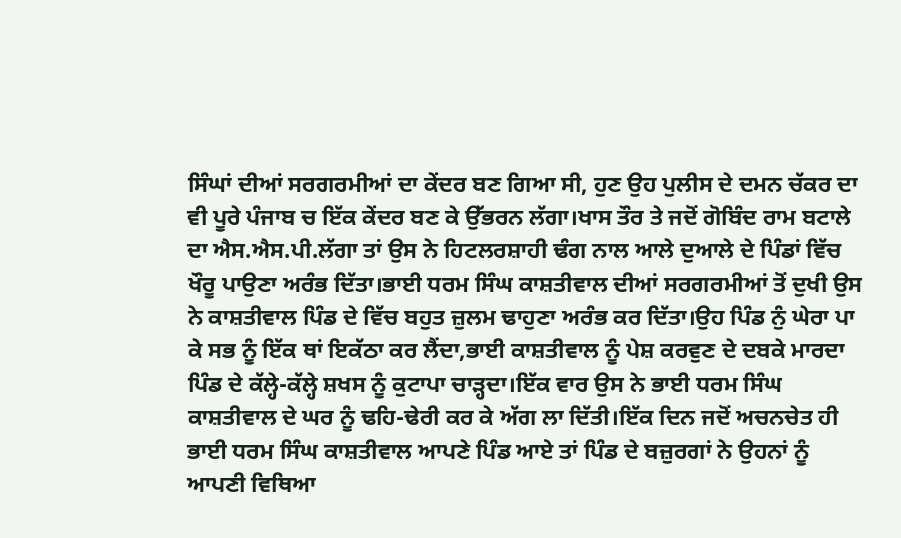ਸਿੰਘਾਂ ਦੀਆਂ ਸਰਗਰਮੀਆਂ ਦਾ ਕੇਂਦਰ ਬਣ ਗਿਆ ਸੀ, ਹੁਣ ਉਹ ਪੁਲੀਸ ਦੇ ਦਮਨ ਚੱਕਰ ਦਾ ਵੀ ਪੂਰੇ ਪੰਜਾਬ ਚ ਇੱਕ ਕੇਂਦਰ ਬਣ ਕੇ ਉੱਭਰਨ ਲੱਗਾ।ਖਾਸ ਤੌਰ ਤੇ ਜਦੋਂ ਗੋਬਿੰਦ ਰਾਮ ਬਟਾਲੇ ਦਾ ਐਸ.ਐਸ.ਪੀ.ਲੱਗਾ ਤਾਂ ਉਸ ਨੇ ਹਿਟਲਰਸ਼ਾਹੀ ਢੰਗ ਨਾਲ ਆਲੇ ਦੁਆਲੇ ਦੇ ਪਿੰਡਾਂ ਵਿੱਚ ਖੌਰੂ ਪਾਉਣਾ ਅਰੰਭ ਦਿੱਤਾ।ਭਾਈ ਧਰਮ ਸਿੰਘ ਕਾਸ਼ਤੀਵਾਲ ਦੀਆਂ ਸਰਗਰਮੀਆਂ ਤੋਂ ਦੁਖੀ ਉਸ ਨੇ ਕਾਸ਼ਤੀਵਾਲ ਪਿੰਡ ਦੇ ਵਿੱਚ ਬਹੁਤ ਜ਼ੁਲਮ ਢਾਹੁਣਾ ਅਰੰਭ ਕਰ ਦਿੱਤਾ।ਉਹ ਪਿੰਡ ਨੁੰ ਘੇਰਾ ਪਾ ਕੇ ਸਭ ਨੂੰ ਇੱਕ ਥਾਂ ਇਕੱਠਾ ਕਰ ਲੈਂਦਾ,ਭਾਈ ਕਾਸ਼ਤੀਵਾਲ ਨੂੰ ਪੇਸ਼ ਕਰਵੁਣ ਦੇ ਦਬਕੇ ਮਾਰਦਾ ਪਿੰਡ ਦੇ ਕੱਲ੍ਹੇ-ਕੱਲ੍ਹੇ ਸ਼ਖਸ ਨੂੰ ਕੁਟਾਪਾ ਚਾਡ਼੍ਹਦਾ।ਇੱਕ ਵਾਰ ਉਸ ਨੇ ਭਾਈ ਧਰਮ ਸਿੰਘ ਕਾਸ਼ਤੀਵਾਲ ਦੇ ਘਰ ਨੂੰ ਢਹਿ-ਢੇਰੀ ਕਰ ਕੇ ਅੱਗ ਲਾ ਦਿੱਤੀ।ਇੱਕ ਦਿਨ ਜਦੋਂ ਅਚਨਚੇਤ ਹੀ ਭਾਈ ਧਰਮ ਸਿੰਘ ਕਾਸ਼ਤੀਵਾਲ ਆਪਣੇ ਪਿੰਡ ਆਏ ਤਾਂ ਪਿੰਡ ਦੇ ਬਜ਼ੁਰਗਾਂ ਨੇ ਉਹਨਾਂ ਨੂੰ ਆਪਣੀ ਵਿਥਿਆ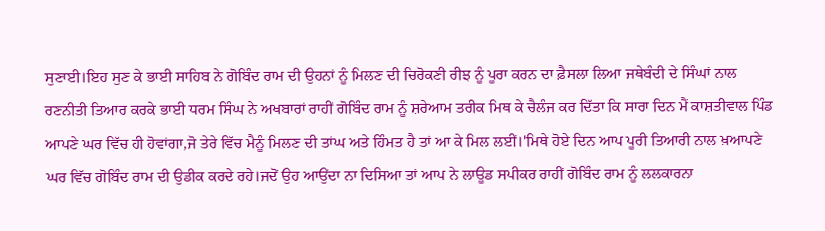ਸੁਣਾਈ।ਇਹ ਸੁਣ ਕੇ ਭਾਈ ਸਾਹਿਬ ਨੇ ਗੋਬਿੰਦ ਰਾਮ ਦੀ ਉਹਨਾਂ ਨੂੰ ਮਿਲਣ ਦੀ ਚਿਰੋਕਣੀ ਰੀਝ ਨੂੰ ਪੂਰਾ ਕਰਨ ਦਾ ਫ਼ੈਸਲਾ ਲਿਆ ਜਥੇਬੰਦੀ ਦੇ ਸਿੰਘਾਂ ਨਾਲ ਰਣਨੀਤੀ ਤਿਆਰ ਕਰਕੇ ਭਾਈ ਧਰਮ ਸਿੰਘ ਨੇ ਅਖਬਾਰਾਂ ਰਾਹੀਂ ਗੋਬਿੰਦ ਰਾਮ ਨੂੰ ਸ਼ਰੇਆਮ ਤਰੀਕ ਮਿਥ ਕੇ ਚੈਲੰਜ ਕਰ ਦਿੱਤਾ ਕਿ ਸਾਰਾ ਦਿਨ ਮੈਂ ਕਾਸ਼ਤੀਵਾਲ ਪਿੰਡ ਆਪਣੇ ਘਰ ਵਿੱਚ ਹੀ ਹੋਵਾਂਗਾ,ਜੋ ਤੇਰੇ ਵਿੱਚ ਮੈਨੂੰ ਮਿਲਣ ਦੀ ਤਾਂਘ ਅਤੇ ਹਿੰਮਤ ਹੈ ਤਾਂ ਆ ਕੇ ਮਿਲ ਲਈਂ।'ਮਿਥੇ ਹੋਏ ਦਿਨ ਆਪ ਪੂਰੀ ਤਿਆਰੀ ਨਾਲ ਖ਼ਆਪਣੇ ਘਰ ਵਿੱਚ ਗੋਬਿੰਦ ਰਾਮ ਦੀ ਉਡੀਕ ਕਰਦੇ ਰਹੇ।ਜਦੋਂ ਉਹ ਆਉਂਦਾ ਨਾ ਦਿਸਿਆ ਤਾਂ ਆਪ ਨੇ ਲਾਊਡ ਸਪੀਕਰ ਰਾਹੀਂ ਗੋਬਿੰਦ ਰਾਮ ਨੂੰ ਲਲਕਾਰਨਾ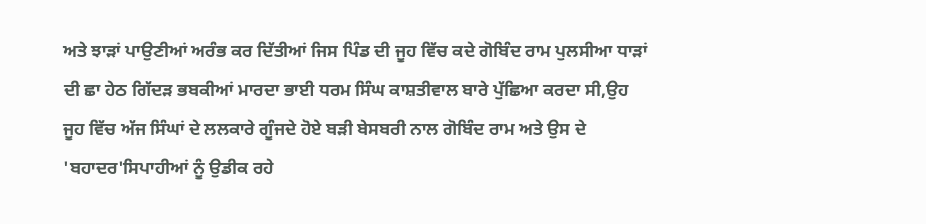ਅਤੇ ਝਾਡ਼ਾਂ ਪਾਉਣੀਆਂ ਅਰੰਭ ਕਰ ਦਿੱਤੀਆਂ ਜਿਸ ਪਿੰਡ ਦੀ ਜੂਹ ਵਿੱਚ ਕਦੇ ਗੋਬਿੰਦ ਰਾਮ ਪੁਲਸੀਆ ਧਾਡ਼ਾਂ ਦੀ ਛਾ ਹੇਠ ਗਿੱਦਡ਼ ਭਬਕੀਆਂ ਮਾਰਦਾ ਭਾਈ ਧਰਮ ਸਿੰਘ ਕਾਸ਼ਤੀਵਾਲ ਬਾਰੇ ਪੁੱਛਿਆ ਕਰਦਾ ਸੀ,ਉਹ ਜੂਹ ਵਿੱਚ ਅੱਜ ਸਿੰਘਾਂ ਦੇ ਲਲਕਾਰੇ ਗੂੰਜਦੇ ਹੋਏ ਬਡ਼ੀ ਬੇਸਬਰੀ ਨਾਲ ਗੋਬਿੰਦ ਰਾਮ ਅਤੇ ਉਸ ਦੇ 'ਬਹਾਦਰ'ਸਿਪਾਹੀਆਂ ਨੂੰ ਉਡੀਕ ਰਹੇ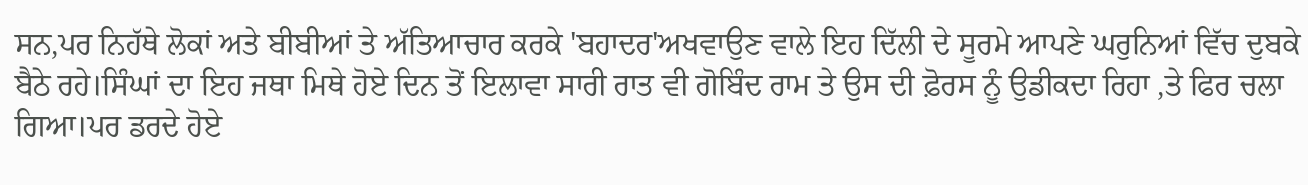ਸਨ,ਪਰ ਨਿਹੱਥੇ ਲੋਕਾਂ ਅਤੇ ਬੀਬੀਆਂ ਤੇ ਅੱਤਿਆਚਾਰ ਕਰਕੇ 'ਬਹਾਦਰ'ਅਖਵਾਉਣ ਵਾਲੇ ਇਹ ਦਿੱਲੀ ਦੇ ਸੂਰਮੇ ਆਪਣੇ ਘਰੁਨਿਆਂ ਵਿੱਚ ਦੁਬਕੇ ਬੈਠੇ ਰਹੇ।ਸਿੰਘਾਂ ਦਾ ਇਹ ਜਥਾ ਮਿਥੇ ਹੋਏ ਦਿਨ ਤੋਂ ਇਲਾਵਾ ਸਾਰੀ ਰਾਤ ਵੀ ਗੋਬਿੰਦ ਰਾਮ ਤੇ ਉਸ ਦੀ ਫ਼ੋਰਸ ਨੂੰ ਉਡੀਕਦਾ ਰਿਹਾ ,ਤੇ ਫਿਰ ਚਲਾ ਗਿਆ।ਪਰ ਡਰਦੇ ਹੋਏ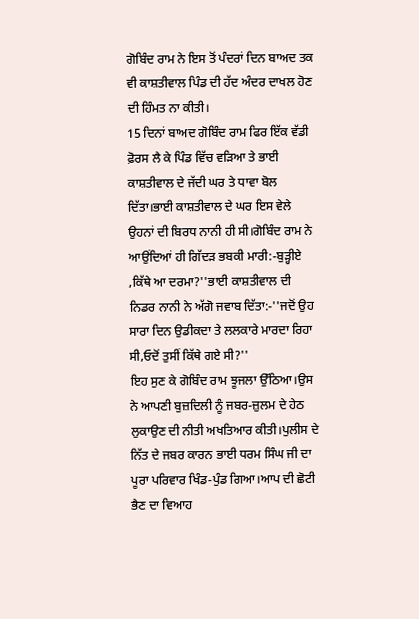ਗੋਬਿੰਦ ਰਾਮ ਨੇ ਇਸ ਤੋਂ ਪੰਦਰਾਂ ਦਿਨ ਬਾਅਦ ਤਕ ਵੀ ਕਾਸ਼ਤੀਵਾਲ ਪਿੰਡ ਦੀ ਹੱਦ ਅੰਦਰ ਦਾਖਲ ਹੋਣ ਦੀ ਹਿੰਮਤ ਨਾ ਕੀਤੀ।
15 ਦਿਨਾਂ ਬਾਅਦ ਗੋਬਿੰਦ ਰਾਮ ਫਿਰ ਇੱਕ ਵੱਡੀ ਫ਼ੋਰਸ ਲੈ ਕੇ ਪਿੰਡ ਵਿੱਚ ਵਡ਼ਿਆ ਤੇ ਭਾਈ ਕਾਸ਼ਤੀਵਾਲ ਦੇ ਜੱਦੀ ਘਰ ਤੇ ਧਾਵਾ ਬੋਲ ਦਿੱਤਾ।ਭਾਈ ਕਾਸ਼ਤੀਵਾਲ ਦੇ ਘਰ ਇਸ ਵੇਲੇ ਉਹਨਾਂ ਦੀ ਬਿਰਧ ਨਾਨੀ ਹੀ ਸੀ।ਗੋਬਿੰਦ ਰਾਮ ਨੇ ਆਉਂਦਿਆਂ ਹੀ ਗਿੱਦਡ਼ ਭਬਕੀ ਮਾਰੀ:-ਬੁਡ਼੍ਹੀਏ ,ਕਿੱਥੇ ਆ ਦਰਮਾ?''ਭਾਈ ਕਾਸ਼ਤੀਵਾਲ ਦੀ ਨਿਡਰ ਨਾਨੀ ਨੇ ਅੱਗੋ ਜਵਾਬ ਦਿੱਤਾ:-''ਜਦੋਂ ਉਹ ਸਾਰਾ ਦਿਨ ਉਡੀਕਦਾ ਤੇ ਲਲਕਾਰੇ ਮਾਰਦਾ ਰਿਹਾ ਸੀ,ਓਦੋਂ ਤੁਸੀਂ ਕਿੱਥੇ ਗਏ ਸੀ?''
ਇਹ ਸੁਣ ਕੇ ਗੋਬਿੰਦ ਰਾਮ ਝੂਜਲਾ ਉੱਠਿਆ।ਉਸ ਨੇ ਆਪਣੀ ਬੁਜ਼ਦਿਲੀ ਨੂੰ ਜਬਰ-ਜ਼ੁਲਮ ਦੇ ਹੇਠ ਲੁਕਾਉਣ ਦੀ ਨੀਤੀ ਅਖਤਿਆਰ ਕੀਤੀ।ਪੁਲੀਸ ਦੇ ਨਿੱਤ ਦੇ ਜਬਰ ਕਾਰਨ ਭਾਈ ਧਰਮ ਸਿੰਘ ਜੀ ਦਾ ਪੂਰਾ ਪਰਿਵਾਰ ਖਿੰਡ-ਪੁੰਡ ਗਿਆ।ਆਪ ਦੀ ਛੋਟੀ ਭੈਣ ਦਾ ਵਿਆਹ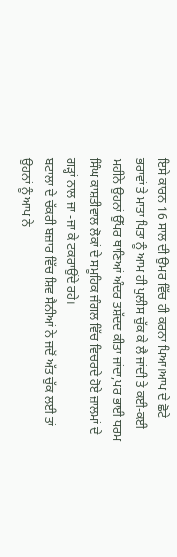ਇਸੇ ਕਾਰਨ 16 ਸਾਲ ਦੀ ਉਮਰ ਵਿੱਚ ਹੀ ਕਰਨਾ ਪਿਆ।ਆਪ ਦੇ ਛੋਟੇ ਭਰਾਵਾਂ ਤੇ ਮਾਤਾ ਪਿਤਾ ਨੂੰ ਆਮ ਹੀ ਪੁਲੀਸ ਚੁੱਕ ਕੇ ਲੈ ਜਾਂਦੀ ਤੇ ਕਈ-ਕਈ ਮਹੀਨੇ ਉਹਨਾਂ ਉੱਪਰ ਥਾਣਿਆਂ ਅੰਦਰ ਤਸ਼ੱਦਦ ਕੀਤਾ ਜਾਂਦਾ,ਪਰ ਭਾਈ ਧਰਮ ਸਿੰਘ ਕਾਸ਼ਤੀਵਾਲ ਲੋਕਾਂ ਦੇ ਸਮੂਹਿਕ ਜੰਗਲ ਵਿੱਚ ਵਿਚਰਦੇ ਹੋਏ ਜ਼ਾਲਮਾਂ ਦੇ ਗਡ਼੍ਹਾਂ ਨਾਲ ਜਾ -ਜਾ ਕੇ ਟਕਰਾਉਂਦੇ ਰਹੇ।
ਬਟਾਲਾ ਦੇ ਚੱਕਰੀ ਬਜ਼ਾਰ ਵਿੱਚ ਸ਼ਿਵ ਸੈਨੀਆਂ ਨੇ ਜਦੋਂ ਅੱਤ ਚੁੱਕ ਲਈ ਤਾਂ ਉਹਨਾਂ ਨੂੰ ਆਪ ਨੇ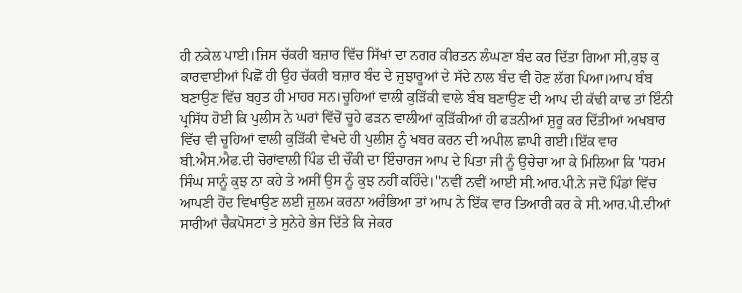ਹੀ ਨਕੇਲ ਪਾਈ।ਜਿਸ ਚੱਕਰੀ ਬਜ਼ਾਰ ਵਿੱਚ ਸਿੱਖਾਂ ਦਾ ਨਗਰ ਕੀਰਤਨ ਲੰਘਣਾ ਬੰਦ ਕਰ ਦਿੱਤਾ ਗਿਆ ਸੀ,ਕੁਝ ਕੁ ਕਾਰਵਾਈਆਂ ਪਿਛੋਂ ਹੀ ਉਹ ਚੱਕਰੀ ਬਜ਼ਾਰ ਬੰਦ ਦੇ ਜੁਝਾਰੂਆਂ ਦੇ ਸੱਦੇ ਨਾਲ ਬੰਦ ਵੀ ਹੋਣ ਲੱਗ ਪਿਆ।ਆਪ ਬੰਬ ਬਣਾਉਣ ਵਿੱਚ ਬਹੁਤ ਹੀ ਮਾਹਰ ਸਨ।ਚੂਹਿਆਂ ਵਾਲੀ ਕੁਡ਼ਿੱਕੀ ਵਾਲੇ ਬੰਬ ਬਣਾਉਣ ਦੀ ਆਪ ਦੀ ਕੱਢੀ ਕਾਢ ਤਾਂ ਇੰਨੀ ਪ੍ਰਸਿੱਧ ਹੋਈ ਕਿ ਪੁਲੀਸ ਨੇ ਘਰਾਂ ਵਿੱਚੋਂ ਚੂਹੇ ਫਡ਼ਨ ਵਾਲੀਆਂ ਕੁਡ਼ਿੱਕੀਆਂ ਹੀ ਫਡ਼ਨੀਆਂ ਸ਼ੁਰੂ ਕਰ ਦਿੱਤੀਆਂ ਅਖਬਾਰ ਵਿੱਚ ਵੀ ਚੂਹਿਆਂ ਵਾਲੀ ਕੁਡ਼ਿੱਕੀ ਵੇਖਦੇ ਹੀ ਪੁਲੀਸ਼ ਨੂੰ ਖਬਰ ਕਰਨ ਦੀ ਅਪੀਲ ਛਾਪੀ ਗਈ।ਇੱਕ ਵਾਰ ਬੀ.ਐਸ.ਐਫ.ਦੀ ਚੋਰਾਂਵਾਲੀ ਪਿੰਡ ਦੀ ਚੌਂਕੀ ਦਾ ਇੰਚਾਰਜ ਆਪ ਦੇ ਪਿਤਾ ਜੀ ਨੂੰ ਉਚੇਚਾ ਆ ਕੇ ਮਿਲਿਆ ਕਿ 'ਧਰਮ ਸਿੰਘ ਸਾਨੂੰ ਕੁਝ ਨਾ ਕਹੇ ਤੇ ਅਸੀਂ ਉਸ ਨੂੰ ਕੁਝ ਨਹੀਂ ਕਹਿੰਦੇ।''ਨਵੀਂ ਨਵੀਂ ਆਈ ਸੀ.ਆਰ.ਪੀ.ਨੇ ਜਦੋਂ ਪਿੰਡਾਂ ਵਿੱਚ ਆਪਣੀ ਹੋਂਦ ਵਿਖਾਉਣ ਲਈ ਜ਼ੁਲਮ ਕਰਨਾ ਅਰੰਭਿਆ ਤਾਂ ਆਪ ਨੇ ਇੱਕ ਵਾਰ ਤਿਆਰੀ ਕਰ ਕੇ ਸੀ.ਆਰ.ਪੀ.ਦੀਆਂ ਸਾਰੀਆਂ ਚੈਕਪੋਸਟਾਂ ਤੇ ਸੁਨੇਹੇ ਭੇਜ ਦਿੱਤੇ ਕਿ ਜੇਕਰ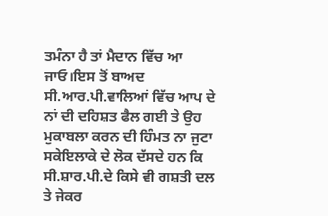ਤਮੰਨਾ ਹੈ ਤਾਂ ਮੈਦਾਨ ਵਿੱਚ ਆ ਜਾਓ।ਇਸ ਤੋਂ ਬਾਅਦ ਸੀ.ਆਰ.ਪੀ.ਵਾਲਿਆਂ ਵਿੱਚ ਆਪ ਦੇ ਨਾਂ ਦੀ ਦਹਿਸ਼ਤ ਫੈਲ ਗਈ ਤੇ ਉਹ ਮੁਕਾਬਲਾ ਕਰਨ ਦੀ ਹਿੰਮਤ ਨਾ ਜੁਟਾ ਸਕੇਇਲਾਕੇ ਦੇ ਲੋਕ ਦੱਸਦੇ ਹਨ ਕਿ ਸੀ.ਸ਼ਾਰ.ਪੀ.ਦੇ ਕਿਸੇ ਵੀ ਗਸ਼ਤੀ ਦਲ ਤੇ ਜੇਕਰ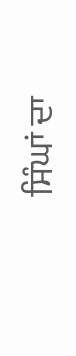ਸਿੰਘਾਂ ਦਾ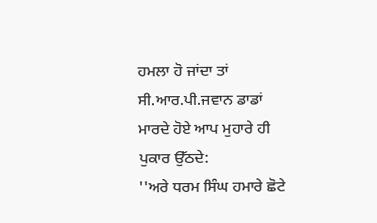ਹਮਲਾ ਹੋ ਜਾਂਦਾ ਤਾਂ ਸੀ.ਆਰ.ਪੀ.ਜਵਾਨ ਡਾਡਾਂ ਮਾਰਦੇ ਹੋਏ ਆਪ ਮੁਹਾਰੇ ਹੀ ਪੁਕਾਰ ਉੱਠਦੇ:
''ਅਰੇ ਧਰਮ ਸਿੰਘ ਹਮਾਰੇ ਛੋਟੇ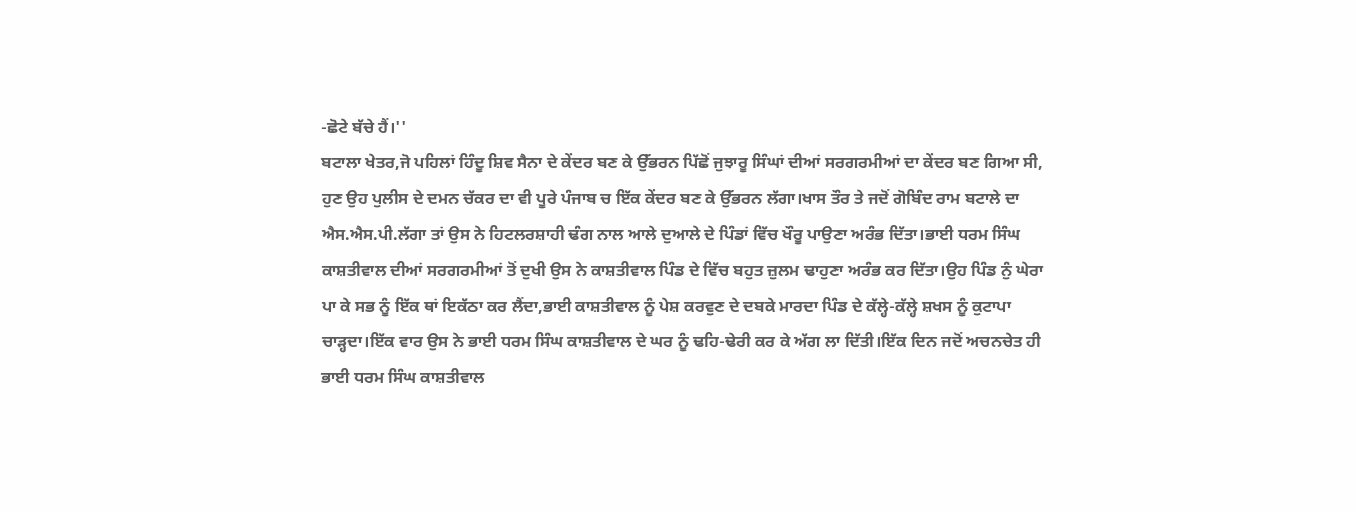-ਛੋਟੇ ਬੱਚੇ ਹੈਂ।''
ਬਟਾਲਾ ਖੇਤਰ,ਜੋ ਪਹਿਲਾਂ ਹਿੰਦੂ ਸ਼ਿਵ ਸੈਨਾ ਦੇ ਕੇਂਦਰ ਬਣ ਕੇ ਉੱਭਰਨ ਪਿੱਛੋਂ ਜੁਝਾਰੂ ਸਿੰਘਾਂ ਦੀਆਂ ਸਰਗਰਮੀਆਂ ਦਾ ਕੇਂਦਰ ਬਣ ਗਿਆ ਸੀ, ਹੁਣ ਉਹ ਪੁਲੀਸ ਦੇ ਦਮਨ ਚੱਕਰ ਦਾ ਵੀ ਪੂਰੇ ਪੰਜਾਬ ਚ ਇੱਕ ਕੇਂਦਰ ਬਣ ਕੇ ਉੱਭਰਨ ਲੱਗਾ।ਖਾਸ ਤੌਰ ਤੇ ਜਦੋਂ ਗੋਬਿੰਦ ਰਾਮ ਬਟਾਲੇ ਦਾ ਐਸ.ਐਸ.ਪੀ.ਲੱਗਾ ਤਾਂ ਉਸ ਨੇ ਹਿਟਲਰਸ਼ਾਹੀ ਢੰਗ ਨਾਲ ਆਲੇ ਦੁਆਲੇ ਦੇ ਪਿੰਡਾਂ ਵਿੱਚ ਖੌਰੂ ਪਾਉਣਾ ਅਰੰਭ ਦਿੱਤਾ।ਭਾਈ ਧਰਮ ਸਿੰਘ ਕਾਸ਼ਤੀਵਾਲ ਦੀਆਂ ਸਰਗਰਮੀਆਂ ਤੋਂ ਦੁਖੀ ਉਸ ਨੇ ਕਾਸ਼ਤੀਵਾਲ ਪਿੰਡ ਦੇ ਵਿੱਚ ਬਹੁਤ ਜ਼ੁਲਮ ਢਾਹੁਣਾ ਅਰੰਭ ਕਰ ਦਿੱਤਾ।ਉਹ ਪਿੰਡ ਨੁੰ ਘੇਰਾ ਪਾ ਕੇ ਸਭ ਨੂੰ ਇੱਕ ਥਾਂ ਇਕੱਠਾ ਕਰ ਲੈਂਦਾ,ਭਾਈ ਕਾਸ਼ਤੀਵਾਲ ਨੂੰ ਪੇਸ਼ ਕਰਵੁਣ ਦੇ ਦਬਕੇ ਮਾਰਦਾ ਪਿੰਡ ਦੇ ਕੱਲ੍ਹੇ-ਕੱਲ੍ਹੇ ਸ਼ਖਸ ਨੂੰ ਕੁਟਾਪਾ ਚਾਡ਼੍ਹਦਾ।ਇੱਕ ਵਾਰ ਉਸ ਨੇ ਭਾਈ ਧਰਮ ਸਿੰਘ ਕਾਸ਼ਤੀਵਾਲ ਦੇ ਘਰ ਨੂੰ ਢਹਿ-ਢੇਰੀ ਕਰ ਕੇ ਅੱਗ ਲਾ ਦਿੱਤੀ।ਇੱਕ ਦਿਨ ਜਦੋਂ ਅਚਨਚੇਤ ਹੀ ਭਾਈ ਧਰਮ ਸਿੰਘ ਕਾਸ਼ਤੀਵਾਲ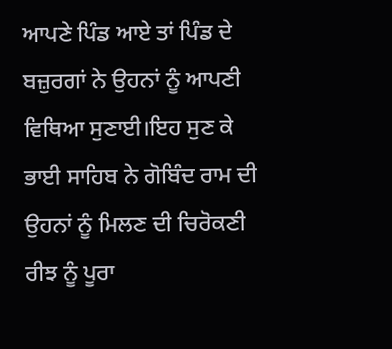ਆਪਣੇ ਪਿੰਡ ਆਏ ਤਾਂ ਪਿੰਡ ਦੇ ਬਜ਼ੁਰਗਾਂ ਨੇ ਉਹਨਾਂ ਨੂੰ ਆਪਣੀ ਵਿਥਿਆ ਸੁਣਾਈ।ਇਹ ਸੁਣ ਕੇ ਭਾਈ ਸਾਹਿਬ ਨੇ ਗੋਬਿੰਦ ਰਾਮ ਦੀ ਉਹਨਾਂ ਨੂੰ ਮਿਲਣ ਦੀ ਚਿਰੋਕਣੀ ਰੀਝ ਨੂੰ ਪੂਰਾ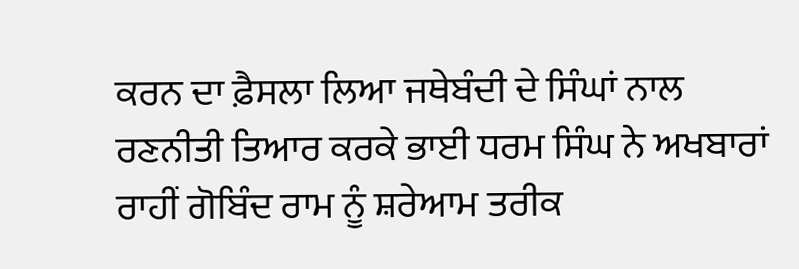ਕਰਨ ਦਾ ਫ਼ੈਸਲਾ ਲਿਆ ਜਥੇਬੰਦੀ ਦੇ ਸਿੰਘਾਂ ਨਾਲ ਰਣਨੀਤੀ ਤਿਆਰ ਕਰਕੇ ਭਾਈ ਧਰਮ ਸਿੰਘ ਨੇ ਅਖਬਾਰਾਂ ਰਾਹੀਂ ਗੋਬਿੰਦ ਰਾਮ ਨੂੰ ਸ਼ਰੇਆਮ ਤਰੀਕ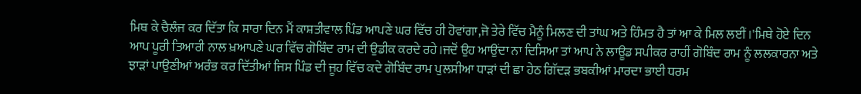ਮਿਥ ਕੇ ਚੈਲੰਜ ਕਰ ਦਿੱਤਾ ਕਿ ਸਾਰਾ ਦਿਨ ਮੈਂ ਕਾਸ਼ਤੀਵਾਲ ਪਿੰਡ ਆਪਣੇ ਘਰ ਵਿੱਚ ਹੀ ਹੋਵਾਂਗਾ,ਜੋ ਤੇਰੇ ਵਿੱਚ ਮੈਨੂੰ ਮਿਲਣ ਦੀ ਤਾਂਘ ਅਤੇ ਹਿੰਮਤ ਹੈ ਤਾਂ ਆ ਕੇ ਮਿਲ ਲਈਂ।'ਮਿਥੇ ਹੋਏ ਦਿਨ ਆਪ ਪੂਰੀ ਤਿਆਰੀ ਨਾਲ ਖ਼ਆਪਣੇ ਘਰ ਵਿੱਚ ਗੋਬਿੰਦ ਰਾਮ ਦੀ ਉਡੀਕ ਕਰਦੇ ਰਹੇ।ਜਦੋਂ ਉਹ ਆਉਂਦਾ ਨਾ ਦਿਸਿਆ ਤਾਂ ਆਪ ਨੇ ਲਾਊਡ ਸਪੀਕਰ ਰਾਹੀਂ ਗੋਬਿੰਦ ਰਾਮ ਨੂੰ ਲਲਕਾਰਨਾ ਅਤੇ ਝਾਡ਼ਾਂ ਪਾਉਣੀਆਂ ਅਰੰਭ ਕਰ ਦਿੱਤੀਆਂ ਜਿਸ ਪਿੰਡ ਦੀ ਜੂਹ ਵਿੱਚ ਕਦੇ ਗੋਬਿੰਦ ਰਾਮ ਪੁਲਸੀਆ ਧਾਡ਼ਾਂ ਦੀ ਛਾ ਹੇਠ ਗਿੱਦਡ਼ ਭਬਕੀਆਂ ਮਾਰਦਾ ਭਾਈ ਧਰਮ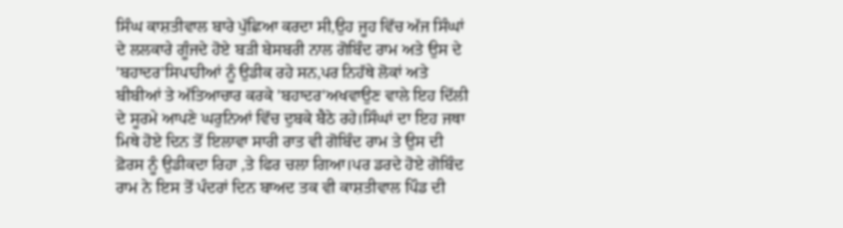ਸਿੰਘ ਕਾਸ਼ਤੀਵਾਲ ਬਾਰੇ ਪੁੱਛਿਆ ਕਰਦਾ ਸੀ,ਉਹ ਜੂਹ ਵਿੱਚ ਅੱਜ ਸਿੰਘਾਂ ਦੇ ਲਲਕਾਰੇ ਗੂੰਜਦੇ ਹੋਏ ਬਡ਼ੀ ਬੇਸਬਰੀ ਨਾਲ ਗੋਬਿੰਦ ਰਾਮ ਅਤੇ ਉਸ ਦੇ 'ਬਹਾਦਰ'ਸਿਪਾਹੀਆਂ ਨੂੰ ਉਡੀਕ ਰਹੇ ਸਨ,ਪਰ ਨਿਹੱਥੇ ਲੋਕਾਂ ਅਤੇ ਬੀਬੀਆਂ ਤੇ ਅੱਤਿਆਚਾਰ ਕਰਕੇ 'ਬਹਾਦਰ'ਅਖਵਾਉਣ ਵਾਲੇ ਇਹ ਦਿੱਲੀ ਦੇ ਸੂਰਮੇ ਆਪਣੇ ਘਰੁਨਿਆਂ ਵਿੱਚ ਦੁਬਕੇ ਬੈਠੇ ਰਹੇ।ਸਿੰਘਾਂ ਦਾ ਇਹ ਜਥਾ ਮਿਥੇ ਹੋਏ ਦਿਨ ਤੋਂ ਇਲਾਵਾ ਸਾਰੀ ਰਾਤ ਵੀ ਗੋਬਿੰਦ ਰਾਮ ਤੇ ਉਸ ਦੀ ਫ਼ੋਰਸ ਨੂੰ ਉਡੀਕਦਾ ਰਿਹਾ ,ਤੇ ਫਿਰ ਚਲਾ ਗਿਆ।ਪਰ ਡਰਦੇ ਹੋਏ ਗੋਬਿੰਦ ਰਾਮ ਨੇ ਇਸ ਤੋਂ ਪੰਦਰਾਂ ਦਿਨ ਬਾਅਦ ਤਕ ਵੀ ਕਾਸ਼ਤੀਵਾਲ ਪਿੰਡ ਦੀ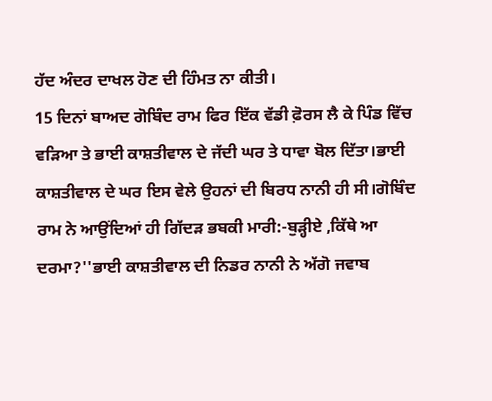ਹੱਦ ਅੰਦਰ ਦਾਖਲ ਹੋਣ ਦੀ ਹਿੰਮਤ ਨਾ ਕੀਤੀ।
15 ਦਿਨਾਂ ਬਾਅਦ ਗੋਬਿੰਦ ਰਾਮ ਫਿਰ ਇੱਕ ਵੱਡੀ ਫ਼ੋਰਸ ਲੈ ਕੇ ਪਿੰਡ ਵਿੱਚ ਵਡ਼ਿਆ ਤੇ ਭਾਈ ਕਾਸ਼ਤੀਵਾਲ ਦੇ ਜੱਦੀ ਘਰ ਤੇ ਧਾਵਾ ਬੋਲ ਦਿੱਤਾ।ਭਾਈ ਕਾਸ਼ਤੀਵਾਲ ਦੇ ਘਰ ਇਸ ਵੇਲੇ ਉਹਨਾਂ ਦੀ ਬਿਰਧ ਨਾਨੀ ਹੀ ਸੀ।ਗੋਬਿੰਦ ਰਾਮ ਨੇ ਆਉਂਦਿਆਂ ਹੀ ਗਿੱਦਡ਼ ਭਬਕੀ ਮਾਰੀ:-ਬੁਡ਼੍ਹੀਏ ,ਕਿੱਥੇ ਆ ਦਰਮਾ?''ਭਾਈ ਕਾਸ਼ਤੀਵਾਲ ਦੀ ਨਿਡਰ ਨਾਨੀ ਨੇ ਅੱਗੋ ਜਵਾਬ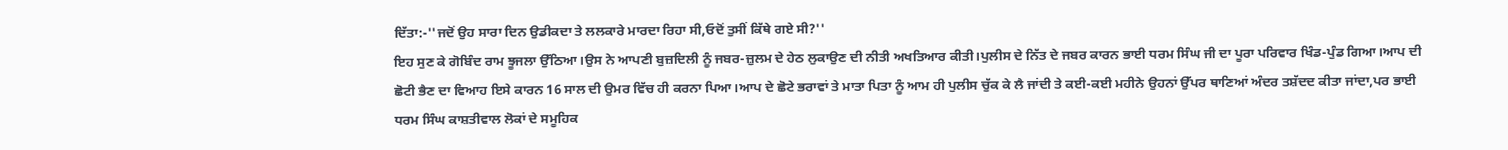ਦਿੱਤਾ:-''ਜਦੋਂ ਉਹ ਸਾਰਾ ਦਿਨ ਉਡੀਕਦਾ ਤੇ ਲਲਕਾਰੇ ਮਾਰਦਾ ਰਿਹਾ ਸੀ,ਓਦੋਂ ਤੁਸੀਂ ਕਿੱਥੇ ਗਏ ਸੀ?''
ਇਹ ਸੁਣ ਕੇ ਗੋਬਿੰਦ ਰਾਮ ਝੂਜਲਾ ਉੱਠਿਆ।ਉਸ ਨੇ ਆਪਣੀ ਬੁਜ਼ਦਿਲੀ ਨੂੰ ਜਬਰ-ਜ਼ੁਲਮ ਦੇ ਹੇਠ ਲੁਕਾਉਣ ਦੀ ਨੀਤੀ ਅਖਤਿਆਰ ਕੀਤੀ।ਪੁਲੀਸ ਦੇ ਨਿੱਤ ਦੇ ਜਬਰ ਕਾਰਨ ਭਾਈ ਧਰਮ ਸਿੰਘ ਜੀ ਦਾ ਪੂਰਾ ਪਰਿਵਾਰ ਖਿੰਡ-ਪੁੰਡ ਗਿਆ।ਆਪ ਦੀ ਛੋਟੀ ਭੈਣ ਦਾ ਵਿਆਹ ਇਸੇ ਕਾਰਨ 16 ਸਾਲ ਦੀ ਉਮਰ ਵਿੱਚ ਹੀ ਕਰਨਾ ਪਿਆ।ਆਪ ਦੇ ਛੋਟੇ ਭਰਾਵਾਂ ਤੇ ਮਾਤਾ ਪਿਤਾ ਨੂੰ ਆਮ ਹੀ ਪੁਲੀਸ ਚੁੱਕ ਕੇ ਲੈ ਜਾਂਦੀ ਤੇ ਕਈ-ਕਈ ਮਹੀਨੇ ਉਹਨਾਂ ਉੱਪਰ ਥਾਣਿਆਂ ਅੰਦਰ ਤਸ਼ੱਦਦ ਕੀਤਾ ਜਾਂਦਾ,ਪਰ ਭਾਈ ਧਰਮ ਸਿੰਘ ਕਾਸ਼ਤੀਵਾਲ ਲੋਕਾਂ ਦੇ ਸਮੂਹਿਕ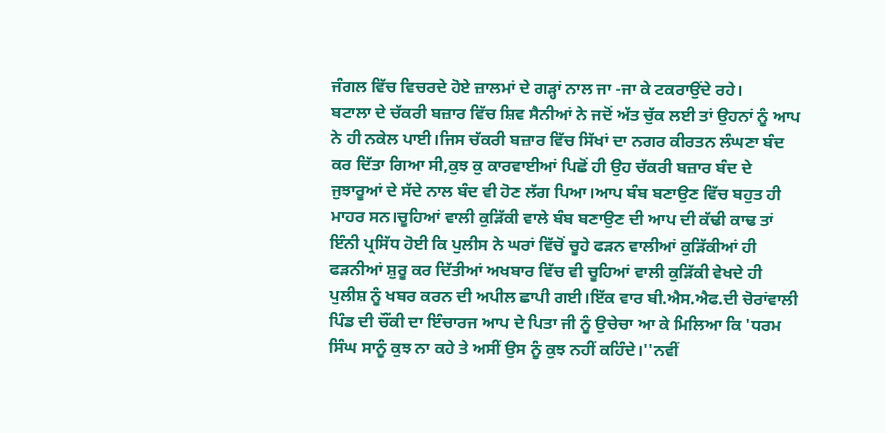ਜੰਗਲ ਵਿੱਚ ਵਿਚਰਦੇ ਹੋਏ ਜ਼ਾਲਮਾਂ ਦੇ ਗਡ਼੍ਹਾਂ ਨਾਲ ਜਾ -ਜਾ ਕੇ ਟਕਰਾਉਂਦੇ ਰਹੇ।
ਬਟਾਲਾ ਦੇ ਚੱਕਰੀ ਬਜ਼ਾਰ ਵਿੱਚ ਸ਼ਿਵ ਸੈਨੀਆਂ ਨੇ ਜਦੋਂ ਅੱਤ ਚੁੱਕ ਲਈ ਤਾਂ ਉਹਨਾਂ ਨੂੰ ਆਪ ਨੇ ਹੀ ਨਕੇਲ ਪਾਈ।ਜਿਸ ਚੱਕਰੀ ਬਜ਼ਾਰ ਵਿੱਚ ਸਿੱਖਾਂ ਦਾ ਨਗਰ ਕੀਰਤਨ ਲੰਘਣਾ ਬੰਦ ਕਰ ਦਿੱਤਾ ਗਿਆ ਸੀ,ਕੁਝ ਕੁ ਕਾਰਵਾਈਆਂ ਪਿਛੋਂ ਹੀ ਉਹ ਚੱਕਰੀ ਬਜ਼ਾਰ ਬੰਦ ਦੇ ਜੁਝਾਰੂਆਂ ਦੇ ਸੱਦੇ ਨਾਲ ਬੰਦ ਵੀ ਹੋਣ ਲੱਗ ਪਿਆ।ਆਪ ਬੰਬ ਬਣਾਉਣ ਵਿੱਚ ਬਹੁਤ ਹੀ ਮਾਹਰ ਸਨ।ਚੂਹਿਆਂ ਵਾਲੀ ਕੁਡ਼ਿੱਕੀ ਵਾਲੇ ਬੰਬ ਬਣਾਉਣ ਦੀ ਆਪ ਦੀ ਕੱਢੀ ਕਾਢ ਤਾਂ ਇੰਨੀ ਪ੍ਰਸਿੱਧ ਹੋਈ ਕਿ ਪੁਲੀਸ ਨੇ ਘਰਾਂ ਵਿੱਚੋਂ ਚੂਹੇ ਫਡ਼ਨ ਵਾਲੀਆਂ ਕੁਡ਼ਿੱਕੀਆਂ ਹੀ ਫਡ਼ਨੀਆਂ ਸ਼ੁਰੂ ਕਰ ਦਿੱਤੀਆਂ ਅਖਬਾਰ ਵਿੱਚ ਵੀ ਚੂਹਿਆਂ ਵਾਲੀ ਕੁਡ਼ਿੱਕੀ ਵੇਖਦੇ ਹੀ ਪੁਲੀਸ਼ ਨੂੰ ਖਬਰ ਕਰਨ ਦੀ ਅਪੀਲ ਛਾਪੀ ਗਈ।ਇੱਕ ਵਾਰ ਬੀ.ਐਸ.ਐਫ.ਦੀ ਚੋਰਾਂਵਾਲੀ ਪਿੰਡ ਦੀ ਚੌਂਕੀ ਦਾ ਇੰਚਾਰਜ ਆਪ ਦੇ ਪਿਤਾ ਜੀ ਨੂੰ ਉਚੇਚਾ ਆ ਕੇ ਮਿਲਿਆ ਕਿ 'ਧਰਮ ਸਿੰਘ ਸਾਨੂੰ ਕੁਝ ਨਾ ਕਹੇ ਤੇ ਅਸੀਂ ਉਸ ਨੂੰ ਕੁਝ ਨਹੀਂ ਕਹਿੰਦੇ।''ਨਵੀਂ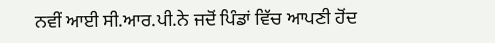ਨਵੀਂ ਆਈ ਸੀ.ਆਰ.ਪੀ.ਨੇ ਜਦੋਂ ਪਿੰਡਾਂ ਵਿੱਚ ਆਪਣੀ ਹੋਂਦ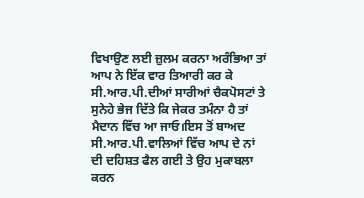ਵਿਖਾਉਣ ਲਈ ਜ਼ੁਲਮ ਕਰਨਾ ਅਰੰਭਿਆ ਤਾਂ ਆਪ ਨੇ ਇੱਕ ਵਾਰ ਤਿਆਰੀ ਕਰ ਕੇ ਸੀ.ਆਰ.ਪੀ.ਦੀਆਂ ਸਾਰੀਆਂ ਚੈਕਪੋਸਟਾਂ ਤੇ ਸੁਨੇਹੇ ਭੇਜ ਦਿੱਤੇ ਕਿ ਜੇਕਰ ਤਮੰਨਾ ਹੈ ਤਾਂ ਮੈਦਾਨ ਵਿੱਚ ਆ ਜਾਓ।ਇਸ ਤੋਂ ਬਾਅਦ ਸੀ.ਆਰ.ਪੀ.ਵਾਲਿਆਂ ਵਿੱਚ ਆਪ ਦੇ ਨਾਂ ਦੀ ਦਹਿਸ਼ਤ ਫੈਲ ਗਈ ਤੇ ਉਹ ਮੁਕਾਬਲਾ ਕਰਨ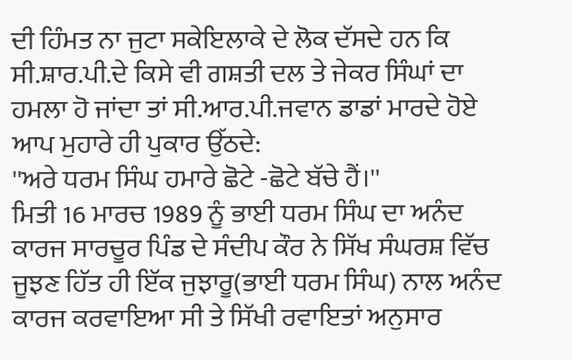ਦੀ ਹਿੰਮਤ ਨਾ ਜੁਟਾ ਸਕੇਇਲਾਕੇ ਦੇ ਲੋਕ ਦੱਸਦੇ ਹਨ ਕਿ ਸੀ.ਸ਼ਾਰ.ਪੀ.ਦੇ ਕਿਸੇ ਵੀ ਗਸ਼ਤੀ ਦਲ ਤੇ ਜੇਕਰ ਸਿੰਘਾਂ ਦਾ ਹਮਲਾ ਹੋ ਜਾਂਦਾ ਤਾਂ ਸੀ.ਆਰ.ਪੀ.ਜਵਾਨ ਡਾਡਾਂ ਮਾਰਦੇ ਹੋਏ ਆਪ ਮੁਹਾਰੇ ਹੀ ਪੁਕਾਰ ਉੱਠਦੇ:
''ਅਰੇ ਧਰਮ ਸਿੰਘ ਹਮਾਰੇ ਛੋਟੇ -ਛੋਟੇ ਬੱਚੇ ਹੈਂ।''
ਮਿਤੀ 16 ਮਾਰਚ 1989 ਨੂੰ ਭਾਈ ਧਰਮ ਸਿੰਘ ਦਾ ਅਨੰਦ ਕਾਰਜ ਸਾਰਚੂਰ ਪਿੰਡ ਦੇ ਸੰਦੀਪ ਕੌਰ ਨੇ ਸਿੱਖ ਸੰਘਰਸ਼ ਵਿੱਚ ਜੂਝਣ ਹਿੱਤ ਹੀ ਇੱਕ ਜੁਝਾਰੂ(ਭਾਈ ਧਰਮ ਸਿੰਘ) ਨਾਲ ਅਨੰਦ ਕਾਰਜ ਕਰਵਾਇਆ ਸੀ ਤੇ ਸਿੱਖੀ ਰਵਾਇਤਾਂ ਅਨੁਸਾਰ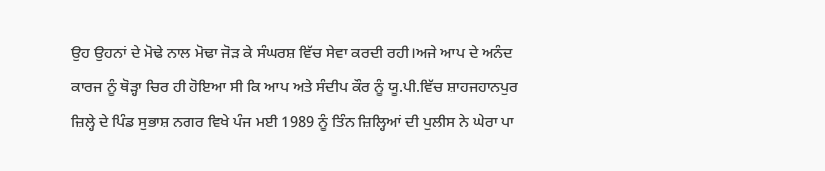ਉਹ ਉਹਨਾਂ ਦੇ ਮੋਢੇ ਨਾਲ ਮੋਢਾ ਜੋਡ਼ ਕੇ ਸੰਘਰਸ਼ ਵਿੱਚ ਸੇਵਾ ਕਰਦੀ ਰਹੀ।ਅਜੇ ਆਪ ਦੇ ਅਨੰਦ ਕਾਰਜ ਨੂੰ ਥੋਡ਼੍ਹਾ ਚਿਰ ਹੀ ਹੋਇਆ ਸੀ ਕਿ ਆਪ ਅਤੇ ਸੰਦੀਪ ਕੌਰ ਨੂੰ ਯੂ.ਪੀ.ਵਿੱਚ ਸ਼ਾਹਜਹਾਨਪੁਰ ਜ਼ਿਲ੍ਹੇ ਦੇ ਪਿੰਡ ਸੁਭਾਸ਼ ਨਗਰ ਵਿਖੇ ਪੰਜ ਮਈ 1989 ਨੂੰ ਤਿੰਨ ਜ਼ਿਲ੍ਹਿਆਂ ਦੀ ਪੁਲੀਸ ਨੇ ਘੇਰਾ ਪਾ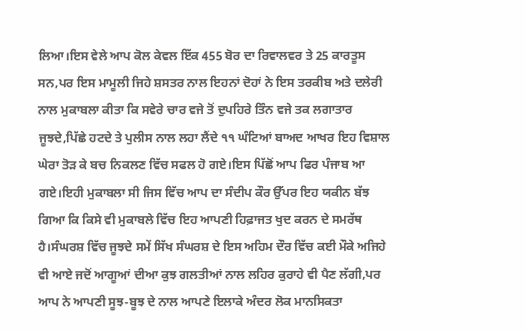ਲਿਆ।ਇਸ ਵੇਲੇ ਆਪ ਕੋਲ ਕੇਵਲ ਇੱਕ 455 ਬੋਰ ਦਾ ਰਿਵਾਲਵਰ ਤੇ 25 ਕਾਰਤੂਸ ਸਨ,ਪਰ ਇਸ ਮਾਮੂਲੀ ਜਿਹੇ ਸ਼ਸਤਰ ਨਾਲ ਇਹਨਾਂ ਦੋਹਾਂ ਨੇ ਇਸ ਤਰਕੀਬ ਅਤੇ ਦਲੇਰੀ ਨਾਲ ਮੁਕਾਬਲਾ ਕੀਤਾ ਕਿ ਸਵੇਰੇ ਚਾਰ ਵਜੇ ਤੋਂ ਦੁਪਹਿਰੇ ਤਿੰਨ ਵਜੇ ਤਕ ਲਗਾਤਾਰ ਜੂਝਦੇ,ਪਿੱਛੇ ਹਟਦੇ ਤੇ ਪੁਲੀਸ ਨਾਲ ਲਹਾ ਲੈਂਦੇ ੧੧ ਘੰਟਿਆਂ ਬਾਅਦ ਆਖਰ ਇਹ ਵਿਸ਼ਾਲ ਘੇਰਾ ਤੋਡ਼ ਕੇ ਬਚ ਨਿਕਲਣ ਵਿੱਚ ਸਫਲ ਹੋ ਗਏ।ਇਸ ਪਿੱਛੋਂ ਆਪ ਫਿਰ ਪੰਜਾਬ ਆ ਗਏ।ਇਹੀ ਮੁਕਾਬਲਾ ਸੀ ਜਿਸ ਵਿੱਚ ਆਪ ਦਾ ਸੰਦੀਪ ਕੌਰ ਉੱਪਰ ਇਹ ਯਕੀਨ ਬੱਝ ਗਿਆ ਕਿ ਕਿਸੇ ਵੀ ਮੁਕਾਬਲੇ ਵਿੱਚ ਇਹ ਆਪਣੀ ਹਿਫ਼ਾਜਤ ਖੁਦ ਕਰਨ ਦੇ ਸਮਰੱਥ ਹੈ।ਸੰਘਰਸ਼ ਵਿੱਚ ਜੂਝਦੇ ਸਮੇਂ ਸਿੱਖ ਸੰਘਰਸ਼ ਦੇ ਇਸ ਅਹਿਮ ਦੌਰ ਵਿੱਚ ਕਈ ਮੌਕੇ ਅਜਿਹੇ ਵੀ ਆਏ ਜਦੋਂ ਆਗੂਆਂ ਦੀਆ ਕੁਝ ਗਲਤੀਆਂ ਨਾਲ ਲਹਿਰ ਕੁਰਾਹੇ ਵੀ ਪੈਣ ਲੱਗੀ,ਪਰ ਆਪ ਨੇ ਆਪਣੀ ਸੂਝ-ਬੂਝ ਦੇ ਨਾਲ ਆਪਣੇ ਇਲਾਕੇ ਅੰਦਰ ਲੋਕ ਮਾਨਸਿਕਤਾ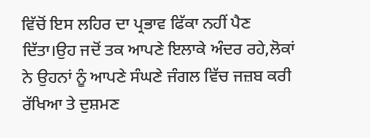ਵਿੱਚੋਂ ਇਸ ਲਹਿਰ ਦਾ ਪ੍ਰਭਾਵ ਫਿੱਕਾ ਨਹੀਂ ਪੈਣ ਦਿੱਤਾ।ਉਹ ਜਦੋਂ ਤਕ ਆਪਣੇ ਇਲਾਕੇ ਅੰਦਰ ਰਹੇ,ਲੋਕਾਂ ਨੇ ਉਹਨਾਂ ਨੂੰ ਆਪਣੇ ਸੰਘਣੇ ਜੰਗਲ ਵਿੱਚ ਜਜ਼ਬ ਕਰੀ ਰੱਖਿਆ ਤੇ ਦੁਸ਼ਮਣ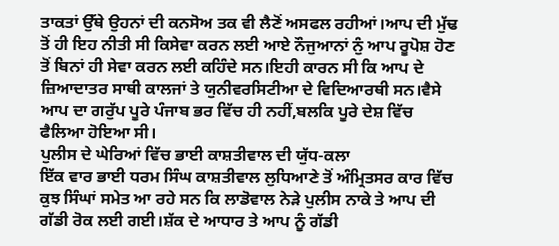ਤਾਕਤਾਂ ਉੱਥੇ ਉਹਨਾਂ ਦੀ ਕਨਸੋਅ ਤਕ ਵੀ ਲੈਣੋਂ ਅਸਫਲ ਰਹੀਆਂ।ਆਪ ਦੀ ਮੁੱਢ ਤੋਂ ਹੀ ਇਹ ਨੀਤੀ ਸੀ ਕਿਸੇਵਾ ਕਰਨ ਲਈ ਆਏ ਨੌਜੁਆਨਾਂ ਨੁੰ ਆਪ ਰੂਪੋਸ਼ ਹੋਣ ਤੋਂ ਬਿਨਾਂ ਹੀ ਸੇਵਾ ਕਰਨ ਲਈ ਕਹਿੰਦੇ ਸਨ।ਇਹੀ ਕਾਰਨ ਸੀ ਕਿ ਆਪ ਦੇ ਜ਼ਿਆਦਾਤਰ ਸਾਥੀ ਕਾਲਜਾਂ ਤੇ ਯੁਨੀਵਰਸਿਟੀਆ ਦੇ ਵਿਦਿਆਰਥੀ ਸਨ।ਵੈਸੇ ਆਪ ਦਾ ਗਰੁੱਪ ਪੂਰੇ ਪੰਜਾਬ ਭਰ ਵਿੱਚ ਹੀ ਨਹੀਂ,ਬਲਕਿ ਪੂਰੇ ਦੇਸ਼ ਵਿੱਚ ਫੈਲਿਆ ਹੋਇਆ ਸੀ।
ਪੁਲੀਸ ਦੇ ਘੇਰਿਆਂ ਵਿੱਚ ਭਾਈ ਕਾਸ਼ਤੀਵਾਲ ਦੀ ਯੁੱਧ-ਕਲਾ
ਇੱਕ ਵਾਰ ਭਾਈ ਧਰਮ ਸਿੰਘ ਕਾਸ਼ਤੀਵਾਲ ਲੁਧਿਆਣੇ ਤੋਂ ਅੰਮ੍ਰਿਤਸਰ ਕਾਰ ਵਿੱਚ ਕੁਝ ਸਿੰਘਾਂ ਸਮੇਤ ਆ ਰਹੇ ਸਨ ਕਿ ਲਾਡੋਵਾਲ ਨੇਡ਼ੇ ਪੁਲੀਸ ਨਾਕੇ ਤੇ ਆਪ ਦੀ ਗੱਡੀ ਰੋਕ ਲਈ ਗਈ।ਸ਼ੱਕ ਦੇ ਆਧਾਰ ਤੇ ਆਪ ਨੂੰ ਗੱਡੀ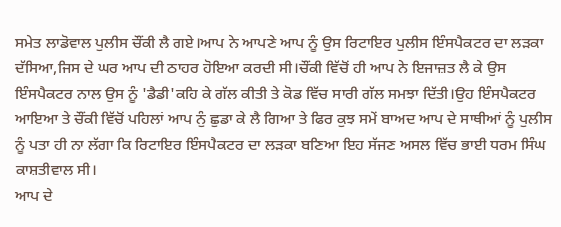ਸਮੇਤ ਲਾਡੋਵਾਲ ਪੁਲੀਸ ਚੌਂਕੀ ਲੈ ਗਏ।ਆਪ ਨੇ ਆਪਣੇ ਆਪ ਨੂੰ ਉਸ ਰਿਟਾਇਰ ਪੁਲੀਸ ਇੰਸਪੈਕਟਰ ਦਾ ਲਡ਼ਕਾ ਦੱਸਿਆ,ਜਿਸ ਦੇ ਘਰ ਆਪ ਦੀ ਠਾਹਰ ਹੋਇਆ ਕਰਦੀ ਸੀ।ਚੌਂਕੀ ਵਿੱਚੋਂ ਹੀ ਆਪ ਨੇ ਇਜਾਜ਼ਤ ਲੈ ਕੇ ਉਸ ਇੰਸਪੈਕਟਰ ਨਾਲ ਉਸ ਨੂੰ 'ਡੈਡੀ'ਕਹਿ ਕੇ ਗੱਲ ਕੀਤੀ ਤੇ ਕੋਡ ਵਿੱਚ ਸਾਰੀ ਗੱਲ ਸਮਝਾ ਦਿੱਤੀ।ਉਹ ਇੰਸਪੈਕਟਰ ਆਇਆ ਤੇ ਚੌਂਕੀ ਵਿੱਚੋਂ ਪਹਿਲਾਂ ਆਪ ਨੁੰ ਛੁਡਾ ਕੇ ਲੈ ਗਿਆ ਤੇ ਫਿਰ ਕੁਝ ਸਮੇਂ ਬਾਅਦ ਆਪ ਦੇ ਸਾਥੀਆਂ ਨੂੰ ਪੁਲੀਸ ਨੂੰ ਪਤਾ ਹੀ ਨਾ ਲੱਗਾ ਕਿ ਰਿਟਾਇਰ ਇੰਸਪੈਕਟਰ ਦਾ ਲਡ਼ਕਾ ਬਣਿਆ ਇਹ ਸੱਜਣ ਅਸਲ ਵਿੱਚ ਭਾਈ ਧਰਮ ਸਿੰਘ ਕਾਸ਼ਤੀਵਾਲ ਸੀ।
ਆਪ ਦੇ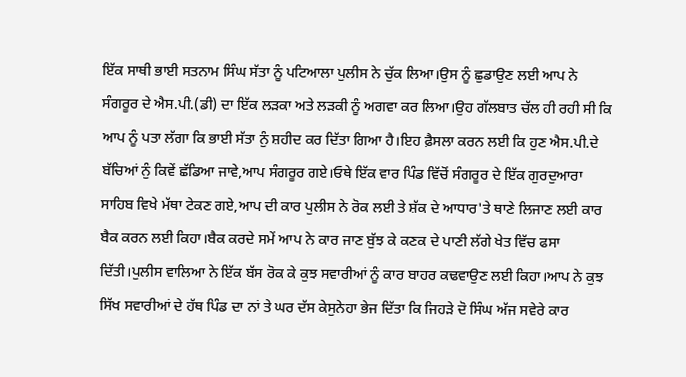ਇੱਕ ਸਾਥੀ ਭਾਈ ਸਤਨਾਮ ਸਿੰਘ ਸੱਤਾ ਨੂੰ ਪਟਿਆਲਾ ਪੁਲੀਸ ਨੇ ਚੁੱਕ ਲਿਆ।ਉਸ ਨੂੰ ਛੁਡਾਉਣ ਲਈ ਆਪ ਨੇ ਸੰਗਰੂਰ ਦੇ ਐਸ.ਪੀ.(ਡੀ) ਦਾ ਇੱਕ ਲਡ਼ਕਾ ਅਤੇ ਲਡ਼ਕੀ ਨੂੰ ਅਗਵਾ ਕਰ ਲਿਆ।ਉਹ ਗੱਲਬਾਤ ਚੱਲ ਹੀ ਰਹੀ ਸੀ ਕਿ ਆਪ ਨੂੰ ਪਤਾ ਲੱਗਾ ਕਿ ਭਾਈ ਸੱਤਾ ਨੁੰ ਸ਼ਹੀਦ ਕਰ ਦਿੱਤਾ ਗਿਆ ਹੈ।ਇਹ ਫ਼ੈਸਲਾ ਕਰਨ ਲਈ ਕਿ ਹੁਣ ਐਸ.ਪੀ.ਦੇ ਬੱਚਿਆਂ ਨੁੰ ਕਿਵੇਂ ਛੱਡਿਆ ਜਾਵੇ,ਆਪ ਸੰਗਰੂਰ ਗਏ।ਓਥੇ ਇੱਕ ਵਾਰ ਪਿੰਡ ਵਿੱਚੋਂ ਸੰਗਰੂਰ ਦੇ ਇੱਕ ਗੁਰਦੁਆਰਾ ਸਾਹਿਬ ਵਿਖੇ ਮੱਥਾ ਟੇਕਣ ਗਏ,ਆਪ ਦੀ ਕਾਰ ਪੁਲੀਸ ਨੇ ਰੋਕ ਲਈ ਤੇ ਸ਼ੱਕ ਦੇ ਆਧਾਰ'ਤੇ ਥਾਣੇ ਲਿਜਾਣ ਲਈ ਕਾਰ ਬੈਕ ਕਰਨ ਲਈ ਕਿਹਾ।ਬੈਕ ਕਰਦੇ ਸਮੇਂ ਆਪ ਨੇ ਕਾਰ ਜਾਣ ਬੁੱਝ ਕੇ ਕਣਕ ਦੇ ਪਾਣੀ ਲੱਗੇ ਖੇਤ ਵਿੱਚ ਫਸਾ ਦਿੱਤੀ।ਪੁਲੀਸ ਵਾਲਿਆ ਨੇ ਇੱਕ ਬੱਸ ਰੋਕ ਕੇ ਕੁਝ ਸਵਾਰੀਆਂ ਨੂੰ ਕਾਰ ਬਾਹਰ ਕਢਵਾਉਣ ਲਈ ਕਿਹਾ।ਆਪ ਨੇ ਕੁਝ ਸਿੱਖ ਸਵਾਰੀਆਂ ਦੇ ਹੱਥ ਪਿੰਡ ਦਾ ਨਾਂ ਤੇ ਘਰ ਦੱਸ ਕੇਸੁਨੇਹਾ ਭੇਜ ਦਿੱਤਾ ਕਿ ਜਿਹਡ਼ੇ ਦੋ ਸਿੰਘ ਅੱਜ ਸਵੇਰੇ ਕਾਰ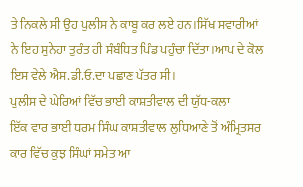ਤੇ ਨਿਕਲੇ ਸੀ ਉਹ ਪੁਲੀਸ ਨੇ ਕਾਬੂ ਕਰ ਲਏ ਹਨ।ਸਿੱਖ ਸਵਾਰੀਆਂ ਨੇ ਇਹ ਸੁਨੇਹਾ ਤੁਰੰਤ ਹੀ ਸੰਬੰਧਿਤ ਪਿੰਡ ਪਹੁੰਚਾ ਦਿੱਤਾ।ਆਪ ਦੇ ਕੋਲ ਇਸ ਵੇਲੇ ਐਸ.ਡੀ.ਓ.ਦਾ ਪਛਾਣ ਪੱਤਰ ਸੀ।
ਪੁਲੀਸ ਦੇ ਘੇਰਿਆਂ ਵਿੱਚ ਭਾਈ ਕਾਸ਼ਤੀਵਾਲ ਦੀ ਯੁੱਧ-ਕਲਾ
ਇੱਕ ਵਾਰ ਭਾਈ ਧਰਮ ਸਿੰਘ ਕਾਸ਼ਤੀਵਾਲ ਲੁਧਿਆਣੇ ਤੋਂ ਅੰਮ੍ਰਿਤਸਰ ਕਾਰ ਵਿੱਚ ਕੁਝ ਸਿੰਘਾਂ ਸਮੇਤ ਆ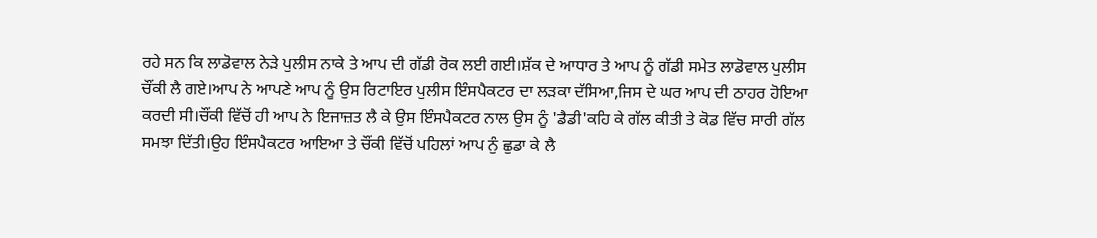ਰਹੇ ਸਨ ਕਿ ਲਾਡੋਵਾਲ ਨੇਡ਼ੇ ਪੁਲੀਸ ਨਾਕੇ ਤੇ ਆਪ ਦੀ ਗੱਡੀ ਰੋਕ ਲਈ ਗਈ।ਸ਼ੱਕ ਦੇ ਆਧਾਰ ਤੇ ਆਪ ਨੂੰ ਗੱਡੀ ਸਮੇਤ ਲਾਡੋਵਾਲ ਪੁਲੀਸ ਚੌਂਕੀ ਲੈ ਗਏ।ਆਪ ਨੇ ਆਪਣੇ ਆਪ ਨੂੰ ਉਸ ਰਿਟਾਇਰ ਪੁਲੀਸ ਇੰਸਪੈਕਟਰ ਦਾ ਲਡ਼ਕਾ ਦੱਸਿਆ,ਜਿਸ ਦੇ ਘਰ ਆਪ ਦੀ ਠਾਹਰ ਹੋਇਆ ਕਰਦੀ ਸੀ।ਚੌਂਕੀ ਵਿੱਚੋਂ ਹੀ ਆਪ ਨੇ ਇਜਾਜ਼ਤ ਲੈ ਕੇ ਉਸ ਇੰਸਪੈਕਟਰ ਨਾਲ ਉਸ ਨੂੰ 'ਡੈਡੀ'ਕਹਿ ਕੇ ਗੱਲ ਕੀਤੀ ਤੇ ਕੋਡ ਵਿੱਚ ਸਾਰੀ ਗੱਲ ਸਮਝਾ ਦਿੱਤੀ।ਉਹ ਇੰਸਪੈਕਟਰ ਆਇਆ ਤੇ ਚੌਂਕੀ ਵਿੱਚੋਂ ਪਹਿਲਾਂ ਆਪ ਨੁੰ ਛੁਡਾ ਕੇ ਲੈ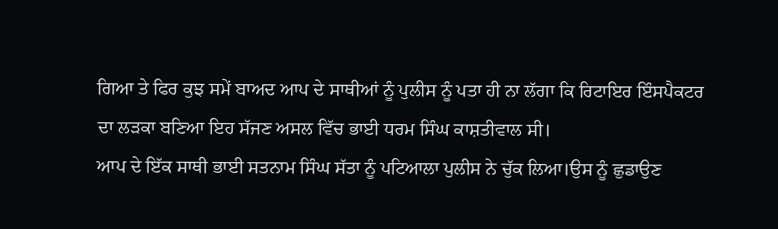ਗਿਆ ਤੇ ਫਿਰ ਕੁਝ ਸਮੇਂ ਬਾਅਦ ਆਪ ਦੇ ਸਾਥੀਆਂ ਨੂੰ ਪੁਲੀਸ ਨੂੰ ਪਤਾ ਹੀ ਨਾ ਲੱਗਾ ਕਿ ਰਿਟਾਇਰ ਇੰਸਪੈਕਟਰ ਦਾ ਲਡ਼ਕਾ ਬਣਿਆ ਇਹ ਸੱਜਣ ਅਸਲ ਵਿੱਚ ਭਾਈ ਧਰਮ ਸਿੰਘ ਕਾਸ਼ਤੀਵਾਲ ਸੀ।
ਆਪ ਦੇ ਇੱਕ ਸਾਥੀ ਭਾਈ ਸਤਨਾਮ ਸਿੰਘ ਸੱਤਾ ਨੂੰ ਪਟਿਆਲਾ ਪੁਲੀਸ ਨੇ ਚੁੱਕ ਲਿਆ।ਉਸ ਨੂੰ ਛੁਡਾਉਣ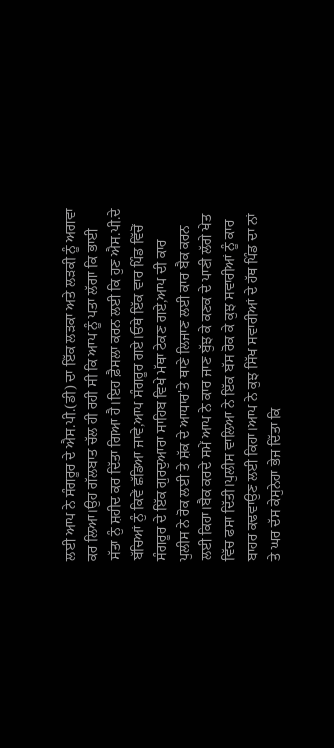ਲਈ ਆਪ ਨੇ ਸੰਗਰੂਰ ਦੇ ਐਸ.ਪੀ.(ਡੀ) ਦਾ ਇੱਕ ਲਡ਼ਕਾ ਅਤੇ ਲਡ਼ਕੀ ਨੂੰ ਅਗਵਾ ਕਰ ਲਿਆ।ਉਹ ਗੱਲਬਾਤ ਚੱਲ ਹੀ ਰਹੀ ਸੀ ਕਿ ਆਪ ਨੂੰ ਪਤਾ ਲੱਗਾ ਕਿ ਭਾਈ ਸੱਤਾ ਨੁੰ ਸ਼ਹੀਦ ਕਰ ਦਿੱਤਾ ਗਿਆ ਹੈ।ਇਹ ਫ਼ੈਸਲਾ ਕਰਨ ਲਈ ਕਿ ਹੁਣ ਐਸ.ਪੀ.ਦੇ ਬੱਚਿਆਂ ਨੁੰ ਕਿਵੇਂ ਛੱਡਿਆ ਜਾਵੇ,ਆਪ ਸੰਗਰੂਰ ਗਏ।ਓਥੇ ਇੱਕ ਵਾਰ ਪਿੰਡ ਵਿੱਚੋਂ ਸੰਗਰੂਰ ਦੇ ਇੱਕ ਗੁਰਦੁਆਰਾ ਸਾਹਿਬ ਵਿਖੇ ਮੱਥਾ ਟੇਕਣ ਗਏ,ਆਪ ਦੀ ਕਾਰ ਪੁਲੀਸ ਨੇ ਰੋਕ ਲਈ ਤੇ ਸ਼ੱਕ ਦੇ ਆਧਾਰ'ਤੇ ਥਾਣੇ ਲਿਜਾਣ ਲਈ ਕਾਰ ਬੈਕ ਕਰਨ ਲਈ ਕਿਹਾ।ਬੈਕ ਕਰਦੇ ਸਮੇਂ ਆਪ ਨੇ ਕਾਰ ਜਾਣ ਬੁੱਝ ਕੇ ਕਣਕ ਦੇ ਪਾਣੀ ਲੱਗੇ ਖੇਤ ਵਿੱਚ ਫਸਾ ਦਿੱਤੀ।ਪੁਲੀਸ ਵਾਲਿਆ ਨੇ ਇੱਕ ਬੱਸ ਰੋਕ ਕੇ ਕੁਝ ਸਵਾਰੀਆਂ ਨੂੰ ਕਾਰ ਬਾਹਰ ਕਢਵਾਉਣ ਲਈ ਕਿਹਾ।ਆਪ ਨੇ ਕੁਝ ਸਿੱਖ ਸਵਾਰੀਆਂ ਦੇ ਹੱਥ ਪਿੰਡ ਦਾ ਨਾਂ ਤੇ ਘਰ ਦੱਸ ਕੇਸੁਨੇਹਾ ਭੇਜ ਦਿੱਤਾ ਕਿ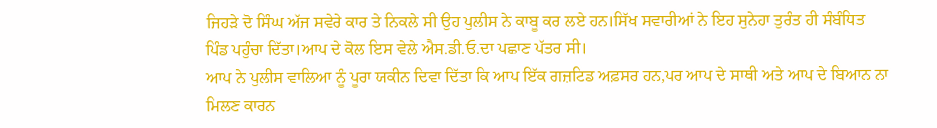ਜਿਹਡ਼ੇ ਦੋ ਸਿੰਘ ਅੱਜ ਸਵੇਰੇ ਕਾਰ ਤੇ ਨਿਕਲੇ ਸੀ ਉਹ ਪੁਲੀਸ ਨੇ ਕਾਬੂ ਕਰ ਲਏ ਹਨ।ਸਿੱਖ ਸਵਾਰੀਆਂ ਨੇ ਇਹ ਸੁਨੇਹਾ ਤੁਰੰਤ ਹੀ ਸੰਬੰਧਿਤ ਪਿੰਡ ਪਹੁੰਚਾ ਦਿੱਤਾ।ਆਪ ਦੇ ਕੋਲ ਇਸ ਵੇਲੇ ਐਸ.ਡੀ.ਓ.ਦਾ ਪਛਾਣ ਪੱਤਰ ਸੀ।
ਆਪ ਨੇ ਪੁਲੀਸ ਵਾਲਿਆ ਨੂੰ ਪੂਰਾ ਯਕੀਨ ਦਿਵਾ ਦਿੱਤਾ ਕਿ ਆਪ ਇੱਕ ਗਜ਼ਟਿਡ ਅਫ਼ਸਰ ਹਨ,ਪਰ ਆਪ ਦੇ ਸਾਥੀ ਅਤੇ ਆਪ ਦੇ ਬਿਆਨ ਨਾ ਮਿਲਣ ਕਾਰਨ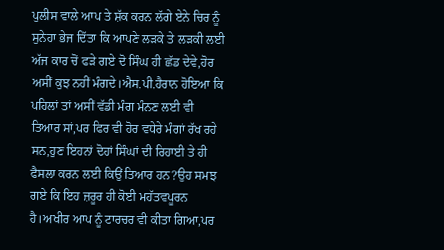ਪੁਲੀਸ ਵਾਲੇ ਆਪ ਤੇ ਸ਼ੱਕ ਕਰਨ ਲੱਗੇ ਏਨੇ ਚਿਰ ਨੂੰ ਸੁਨੇਹਾ ਭੇਜ ਦਿੱਤਾ ਕਿ ਆਪਣੇ ਲਡ਼ਕੇ ਤੇ ਲਡ਼ਕੀ ਲਈ ਅੱਜ ਕਾਰ ਚੋਂ ਫਡ਼ੇ ਗਏ ਦੋ ਸਿੰਘ ਹੀ ਛੱਡ ਦੇਵੇ,ਹੋਰ ਅਸੀਂ ਕੁਝ ਨਹੀਂ ਮੰਗਦੇ।ਐਸ.ਪੀ.ਹੈਰਾਨ ਹੋਇਆ ਕਿ ਪਹਿਲਾਂ ਤਾਂ ਅਸੀਂ ਵੱਡੀ ਮੰਗ ਮੰਨਣ ਲਈ ਵੀ ਤਿਆਰ ਸਾਂ,ਪਰ ਫਿਰ ਵੀ ਹੋਰ ਵਧੇਰੇ ਮੰਗਾਂ ਰੱਖ ਰਹੇ ਸਨ,ਹੁਣ ਇਹਨਾਂ ਦੋਹਾਂ ਸਿੰਘਾਂ ਦੀ ਰਿਹਾਈ ਤੇ ਹੀ ਫੈਸਲਾ ਕਰਨ ਲਈ ਕਿਉਂ ਤਿਆਰ ਹਨ?ਉਹ ਸਮਝ ਗਏ ਕਿ ਇਹ ਜ਼ਰੂਰ ਹੀ ਕੋਈ ਮਹੱਤਵਪੂਰਨ ਹੈ।ਅਖੀਰ ਆਪ ਨੂੰ ਟਾਰਚਰ ਵੀ ਕੀਤਾ ਗਿਆ,ਪਰ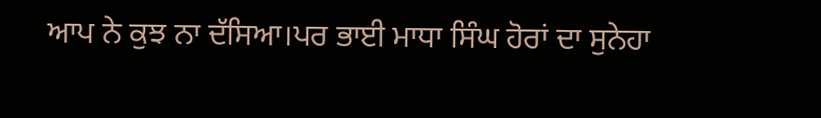ਆਪ ਨੇ ਕੁਝ ਨਾ ਦੱਸਿਆ।ਪਰ ਭਾਈ ਮਾਧਾ ਸਿੰਘ ਹੋਰਾਂ ਦਾ ਸੁਨੇਹਾ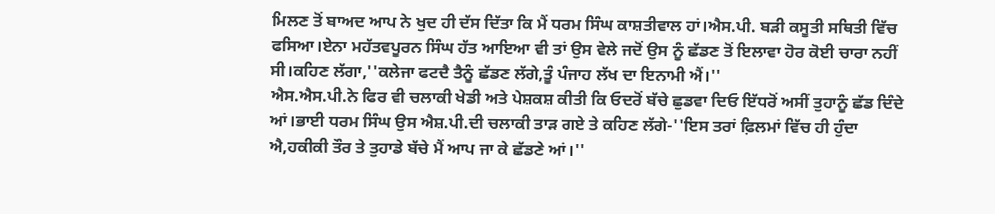ਮਿਲਣ ਤੋਂ ਬਾਅਦ ਆਪ ਨੇ ਖੁਦ ਹੀ ਦੱਸ ਦਿੱਤਾ ਕਿ ਮੈਂ ਧਰਮ ਸਿੰਘ ਕਾਸ਼ਤੀਵਾਲ ਹਾਂ।ਐਸ.ਪੀ. ਬਡ਼ੀ ਕਸੂਤੀ ਸਥਿਤੀ ਵਿੱਚ ਫਸਿਆ।ਏਨਾ ਮਹੱਤਵਪੂਰਨ ਸਿੰਘ ਹੱਤ ਆਇਆ ਵੀ ਤਾਂ ਉਸ ਵੇਲੇ ਜਦੋਂ ਉਸ ਨੂੰ ਛੱਡਣ ਤੋਂ ਇਲਾਵਾ ਹੋਰ ਕੋਈ ਚਾਰਾ ਨਹੀਂ ਸੀ।ਕਹਿਣ ਲੱਗਾ,''ਕਲੇਜਾ ਫਟਦੈ ਤੈਨੂੰ ਛੱਡਣ ਲੱਗੇ,ਤੂੰ ਪੰਜਾਹ ਲੱਖ ਦਾ ਇਨਾਮੀ ਐਂ।''
ਐਸ.ਐਸ.ਪੀ.ਨੇ ਫਿਰ ਵੀ ਚਲਾਕੀ ਖੇਡੀ ਅਤੇ ਪੇਸ਼ਕਸ਼ ਕੀਤੀ ਕਿ ਓਦਰੋਂ ਬੱਚੇ ਛੁਡਵਾ ਦਿਓ ਇੱਧਰੋਂ ਅਸੀਂ ਤੁਹਾਨੂੰ ਛੱਡ ਦਿੰਦੇ ਆਂ।ਭਾਈ ਧਰਮ ਸਿੰਘ ਉਸ ਐਸ਼.ਪੀ.ਦੀ ਚਲਾਕੀ ਤਾਡ਼ ਗਏ ਤੇ ਕਹਿਣ ਲੱਗੇ-''ਇਸ ਤਰਾਂ ਫ਼ਿਲਮਾਂ ਵਿੱਚ ਹੀ ਹੁੰਦਾ ਐ,ਹਕੀਕੀ ਤੌਰ ਤੇ ਤੁਹਾਡੇ ਬੱਚੇ ਮੈਂ ਆਪ ਜਾ ਕੇ ਛੱਡਣੇ ਆਂ।''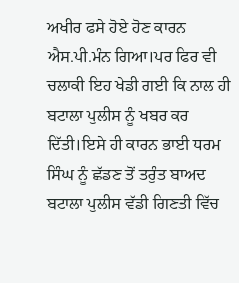ਅਖੀਰ ਫਸੇ ਹੋਏ ਹੋਣ ਕਾਰਨ ਐਸ.ਪੀ.ਮੰਨ ਗਿਆ।ਪਰ ਫਿਰ ਵੀ ਚਲਾਕੀ ਇਹ ਖੇਡੀ ਗਈ ਕਿ ਨਾਲ ਹੀ ਬਟਾਲਾ ਪੁਲੀਸ ਨੂੰ ਖਬਰ ਕਰ ਦਿੱਤੀ।ਇਸੇ ਹੀ ਕਾਰਨ ਭਾਈ ਧਰਮ ਸਿੰਘ ਨੂੰ ਛੱਡਣ ਤੋਂ ਤਰੁੰਤ ਬਾਅਦ ਬਟਾਲਾ ਪੁਲੀਸ ਵੱਡੀ ਗਿਣਤੀ ਵਿੱਚ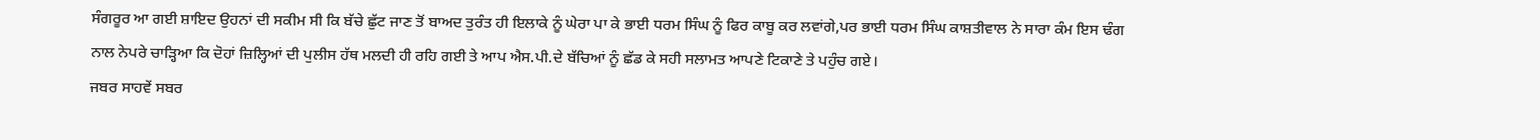ਸੰਗਰੂਰ ਆ ਗਈ ਸ਼ਾਇਦ ਉਹਨਾਂ ਦੀ ਸਕੀਮ ਸੀ ਕਿ ਬੱਚੇ ਛੁੱਟ ਜਾਣ ਤੋਂ ਬਾਅਦ ਤੁਰੰਤ ਹੀ ਇਲਾਕੇ ਨੂੰ ਘੇਰਾ ਪਾ ਕੇ ਭਾਈ ਧਰਮ ਸਿੰਘ ਨੂੰ ਫਿਰ ਕਾਬੂ ਕਰ ਲਵਾਂਗੇ,ਪਰ ਭਾਈ ਧਰਮ ਸਿੰਘ ਕਾਸ਼ਤੀਵਾਲ ਨੇ ਸਾਰਾ ਕੰਮ ਇਸ ਢੰਗ ਨਾਲ ਨੇਪਰੇ ਚਾਡ਼੍ਹਿਆ ਕਿ ਦੋਹਾਂ ਜ਼ਿਲ੍ਹਿਆਂ ਦੀ ਪੁਲੀਸ ਹੱਥ ਮਲਦੀ ਹੀ ਰਹਿ ਗਈ ਤੇ ਆਪ ਐਸ.ਪੀ.ਦੇ ਬੱਚਿਆਂ ਨੂੰ ਛੱਡ ਕੇ ਸਹੀ ਸਲਾਮਤ ਆਪਣੇ ਟਿਕਾਣੇ ਤੇ ਪਹੁੰਚ ਗਏ।
ਜਬਰ ਸਾਹਵੇਂ ਸਬਰ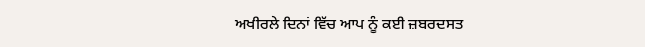ਅਖੀਰਲੇ ਦਿਨਾਂ ਵਿੱਚ ਆਪ ਨੂੰ ਕਈ ਜ਼ਬਰਦਸਤ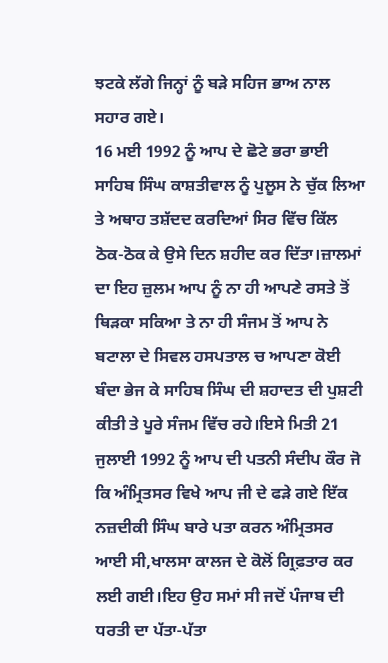ਝਟਕੇ ਲੱਗੇ ਜਿਨ੍ਹਾਂ ਨੂੰ ਬਡ਼ੇ ਸਹਿਜ ਭਾਅ ਨਾਲ ਸਹਾਰ ਗਏ।
16 ਮਈ 1992 ਨੂੰ ਆਪ ਦੇ ਛੋਟੇ ਭਰਾ ਭਾਈ ਸਾਹਿਬ ਸਿੰਘ ਕਾਸ਼ਤੀਵਾਲ ਨੂੰ ਪੁਲੂਸ ਨੇ ਚੁੱਕ ਲਿਆ ਤੇ ਅਥਾਹ ਤਸ਼ੱਦਦ ਕਰਦਿਆਂ ਸਿਰ ਵਿੱਚ ਕਿੱਲ ਠੋਕ-ਠੋਕ ਕੇ ਉਸੇ ਦਿਨ ਸ਼ਹੀਦ ਕਰ ਦਿੱਤਾ।ਜ਼ਾਲਮਾਂ ਦਾ ਇਹ ਜ਼ੁਲਮ ਆਪ ਨੂੰ ਨਾ ਹੀ ਆਪਣੇ ਰਸਤੇ ਤੋਂ ਥਿਡ਼ਕਾ ਸਕਿਆ ਤੇ ਨਾ ਹੀ ਸੰਜਮ ਤੋਂ ਆਪ ਨੇ ਬਟਾਲਾ ਦੇ ਸਿਵਲ ਹਸਪਤਾਲ ਚ ਆਪਣਾ ਕੋਈ ਬੰਦਾ ਭੇਜ ਕੇ ਸਾਹਿਬ ਸਿੰਘ ਦੀ ਸ਼ਹਾਦਤ ਦੀ ਪੁਸ਼ਟੀ ਕੀਤੀ ਤੇ ਪੂਰੇ ਸੰਜਮ ਵਿੱਚ ਰਹੇ।ਇਸੇ ਮਿਤੀ 21 ਜੁਲਾਈ 1992 ਨੂੰ ਆਪ ਦੀ ਪਤਨੀ ਸੰਦੀਪ ਕੌਰ ਜੋ ਕਿ ਅੰਮ੍ਰਿਤਸਰ ਵਿਖੇ ਆਪ ਜੀ ਦੇ ਫਡ਼ੇ ਗਏ ਇੱਕ ਨਜ਼ਦੀਕੀ ਸਿੰਘ ਬਾਰੇ ਪਤਾ ਕਰਨ ਅੰਮ੍ਰਿਤਸਰ ਆਈ ਸੀ,ਖਾਲਸਾ ਕਾਲਜ ਦੇ ਕੋਲੋਂ ਗ੍ਰਿਫ਼ਤਾਰ ਕਰ ਲਈ ਗਈ।ਇਹ ਉਹ ਸਮਾਂ ਸੀ ਜਦੋਂ ਪੰਜਾਬ ਦੀ ਧਰਤੀ ਦਾ ਪੱਤਾ-ਪੱਤਾ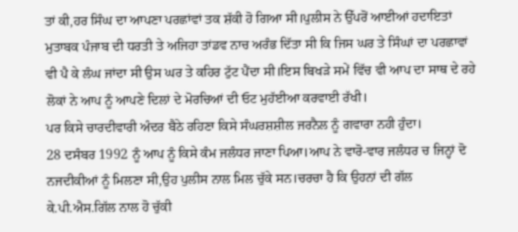ਤਾਂ ਕੀ,ਹਰ ਸਿੰਘ ਦਾ ਆਪਣਾ ਪਰਛਾਂਵਾਂ ਤਕ ਸ਼ੱਕੀ ਹੋ ਗਿਆ ਸੀ।ਪੁਲੀਸ ਨੇ ਉੱਪਰੋਂ ਆਈਆਂ ਹਦਾਇਤਾਂ ਮੁਤਾਬਕ ਪੰਜਾਬ ਦੀ ਧਰਤੀ ਤੇ ਅਜਿਹਾ ਤਾਂਡਵ ਨਾਚ ਅਰੰਭ ਦਿੱਤਾ ਸੀ ਕਿ ਜਿਸ ਘਰ ਤੇ ਸਿੰਘਾਂ ਦਾ ਪਰਛਾਵਾਂ ਵੀ ਪੈ ਕੇ ਲੰਘ ਜਾਂਦਾ ਸੀ ਉਸ ਘਰ ਤੇ ਕਹਿਰ ਟੁੱਟ ਪੈਂਦਾ ਸੀ।ਇਸ ਬਿਖਡ਼ੇ ਸਮੇਂ ਵਿੱਚ ਵੀ ਆਪ ਦਾ ਸਾਥ ਦੇ ਰਹੇ ਲੋਕਾਂ ਨੇ ਆਪ ਨੂੰ ਆਪਣੇ ਦਿਲਾਂ ਦੇ ਮੋਰਚਿਆਂ ਦੀ ਓਟ ਮੁਹੱਈਆ ਕਰਵਾਈ ਰੱਖੀ।
ਪਰ ਕਿਸੇ ਚਾਰਦੀਵਾਰੀ ਅੰਦਰ ਬੈਠੇ ਰਹਿਣਾ ਕਿਸੇ ਸੰਘਰਸ਼ਸ਼ੀਲ ਜਰਨੈਲ ਨੂੰ ਗਵਾਰਾ ਨਹੀ ਹੁੰਦਾ।
28 ਦਸੰਬਰ 1992 ਨੂੰ ਆਪ ਨੂੰ ਕਿਸੇ ਕੰਮ ਜਲੰਧਰ ਜਾਣਾ ਪਿਆ।ਆਪ ਨੇ ਵਾਰੋ-ਵਾਰ ਜਲੰਧਰ ਚ ਜਿਨ੍ਹਾਂ ਦੋ ਨਜਦੀਕੀਆਂ ਨੂੰ ਮਿਲਣਾ ਸੀ,ਉਹ ਪੁਲੀਸ ਨਾਲ ਮਿਲ ਚੁੱਕੇ ਸਨ।ਚਰਚਾ ਹੈ ਕਿ ਉਹਨਾਂ ਦੀ ਗੱਲ ਕੇ.ਪੀ.ਐਸ.ਗਿੱਲ ਨਾਲ ਹੋ ਚੁੱਕੀ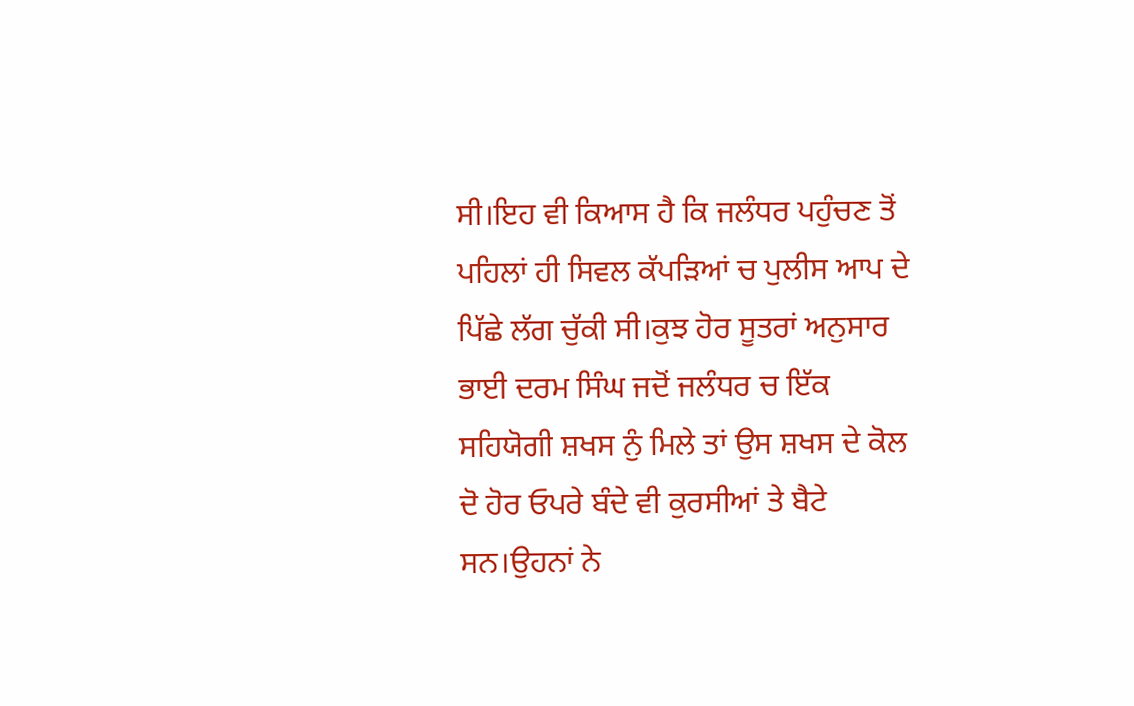ਸੀ।ਇਹ ਵੀ ਕਿਆਸ ਹੈ ਕਿ ਜਲੰਧਰ ਪਹੁੰਚਣ ਤੋਂ ਪਹਿਲਾਂ ਹੀ ਸਿਵਲ ਕੱਪਡ਼ਿਆਂ ਚ ਪੁਲੀਸ ਆਪ ਦੇ ਪਿੱਛੇ ਲੱਗ ਚੁੱਕੀ ਸੀ।ਕੁਝ ਹੋਰ ਸੂਤਰਾਂ ਅਨੁਸਾਰ ਭਾਈ ਦਰਮ ਸਿੰਘ ਜਦੋਂ ਜਲੰਧਰ ਚ ਇੱਕ ਸਹਿਯੋਗੀ ਸ਼ਖਸ ਨੁੰ ਮਿਲੇ ਤਾਂ ਉਸ ਸ਼ਖਸ ਦੇ ਕੋਲ ਦੋ ਹੋਰ ਓਪਰੇ ਬੰਦੇ ਵੀ ਕੁਰਸੀਆਂ ਤੇ ਬੈਟੇ ਸਨ।ਉਹਨਾਂ ਨੇ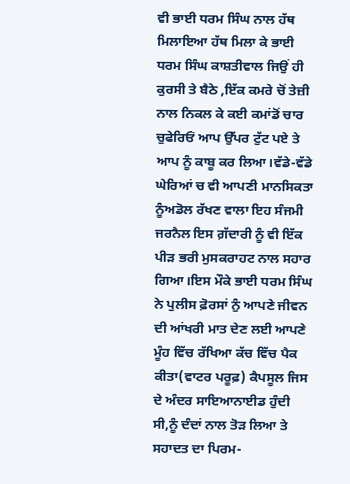ਵੀ ਭਾਈ ਧਰਮ ਸਿੰਘ ਨਾਲ ਹੱਥ ਮਿਲਾਇਆ ਹੱਥ ਮਿਲਾ ਕੇ ਭਾਈ ਧਰਮ ਸਿੰਘ ਕਾਸ਼ਤੀਵਾਲ ਜਿਉਂ ਹੀ ਕੁਰਸੀ ਤੇ ਬੈਠੇ ,ਇੱਕ ਕਮਰੇ ਚੋਂ ਤੇਜ਼ੀ ਨਾਲ ਨਿਕਲ ਕੇ ਕਈ ਕਮਾਂਡੋਂ ਚਾਰ ਚੁਫੇਰਿਓਂ ਆਪ ਉੱਪਰ ਟੁੱਟ ਪਏ ਤੇ ਆਪ ਨੂੰ ਕਾਬੂ ਕਰ ਲਿਆ।ਵੱਡੇ-ਵੱਡੇ ਘੇਰਿਆਂ ਚ ਵੀ ਆਪਣੀ ਮਾਨਸਿਕਤਾ ਨੂੰਅਡੋਲ ਰੱਖਣ ਵਾਲਾ ਇਹ ਸੰਜਮੀ ਜਰਨੈਲ ਇਸ ਗ਼ੱਦਾਰੀ ਨੂੰ ਵੀ ਇੱਕ ਪੀਡ਼ ਭਰੀ ਮੁਸਕਰਾਹਟ ਨਾਲ ਸਹਾਰ ਗਿਆ।ਇਸ ਮੌਕੇ ਭਾਈ ਧਰਮ ਸਿੰਘ ਨੇ ਪੁਲੀਸ ਫ਼ੋਰਸਾਂ ਨੁੰ ਆਪਣੇ ਜੀਵਨ ਦੀ ਆਂਖਰੀ ਮਾਤ ਦੇਣ ਲਈ ਆਪਣੇ ਮੂੰਹ ਵਿੱਚ ਰੱਖਿਆ ਕੱਚ ਵਿੱਚ ਪੈਕ ਕੀਤਾ(ਵਾਟਰ ਪਰੂਫ਼) ਕੈਪਸੂਲ ਜਿਸ ਦੇ ਅੰਦਰ ਸਾਇਆਨਾਈਡ ਹੁੰਦੀ ਸੀ,ਨੂੰ ਦੰਦਾਂ ਨਾਲ ਤੋਡ਼ ਲਿਆ ਤੇ ਸਹਾਦਤ ਦਾ ਪਿਰਮ-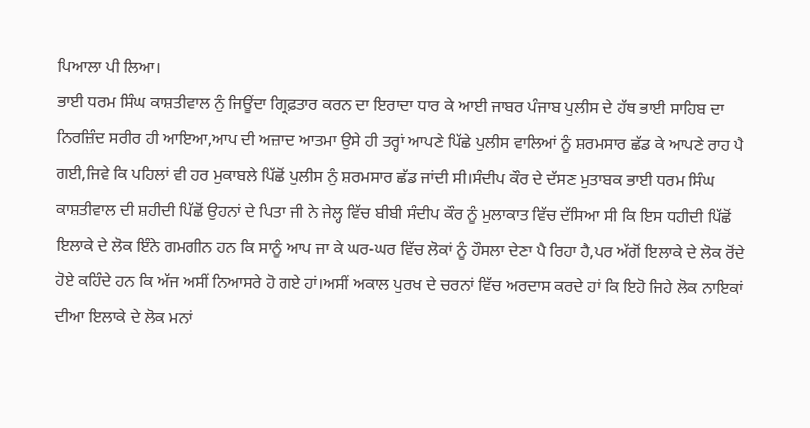ਪਿਆਲਾ ਪੀ ਲਿਆ।
ਭਾਈ ਧਰਮ ਸਿੰਘ ਕਾਸ਼ਤੀਵਾਲ ਨੁੰ ਜਿਊਂਦਾ ਗ੍ਰਿਫ਼ਤਾਰ ਕਰਨ ਦਾ ਇਰਾਦਾ ਧਾਰ ਕੇ ਆਈ ਜਾਬਰ ਪੰਜਾਬ ਪੁਲੀਸ ਦੇ ਹੱਥ ਭਾਈ ਸਾਹਿਬ ਦਾ ਨਿਰਜ਼ਿੰਦ ਸਰੀਰ ਹੀ ਆਇਆ,ਆਪ ਦੀ ਅਜ਼ਾਦ ਆਤਮਾ ਉਸੇ ਹੀ ਤਰ੍ਹਾਂ ਆਪਣੇ ਪਿੱਛੇ ਪੁਲੀਸ ਵਾਲਿਆਂ ਨੂੰ ਸ਼ਰਮਸਾਰ ਛੱਡ ਕੇ ਆਪਣੇ ਰਾਹ ਪੈ ਗਈ,ਜਿਵੇ ਕਿ ਪਹਿਲਾਂ ਵੀ ਹਰ ਮੁਕਾਬਲੇ ਪਿੱਛੋਂ ਪੁਲੀਸ ਨੁੰ ਸ਼ਰਮਸਾਰ ਛੱਡ ਜਾਂਦੀ ਸੀ।ਸੰਦੀਪ ਕੌਰ ਦੇ ਦੱਸਣ ਮੁਤਾਬਕ ਭਾਈ ਧਰਮ ਸਿੰਘ ਕਾਸ਼ਤੀਵਾਲ ਦੀ ਸ਼ਹੀਦੀ ਪਿੱਛੋਂ ਉਹਨਾਂ ਦੇ ਪਿਤਾ ਜੀ ਨੇ ਜੇਲ੍ਹ ਵਿੱਚ ਬੀਬੀ ਸੰਦੀਪ ਕੌਰ ਨੂੰ ਮੁਲਾਕਾਤ ਵਿੱਚ ਦੱਸਿਆ ਸੀ ਕਿ ਇਸ ਧਹੀਦੀ ਪਿੱਛੋਂ ਇਲਾਕੇ ਦੇ ਲੋਕ ਇੰਨੇ ਗਮਗੀਨ ਹਨ ਕਿ ਸਾਨੂੰ ਆਪ ਜਾ ਕੇ ਘਰ-ਘਰ ਵਿੱਚ ਲੋਕਾਂ ਨੂੰ ਹੌਸਲਾ ਦੇਣਾ ਪੈ ਰਿਹਾ ਹੈ,ਪਰ ਅੱਗੋਂ ਇਲਾਕੇ ਦੇ ਲੋਕ ਰੋਂਦੇ ਹੋਏ ਕਹਿੰਦੇ ਹਨ ਕਿ ਅੱਜ ਅਸੀਂ ਨਿਆਸਰੇ ਹੋ ਗਏ ਹਾਂ।ਅਸੀਂ ਅਕਾਲ ਪੁਰਖ ਦੇ ਚਰਨਾਂ ਵਿੱਚ ਅਰਦਾਸ ਕਰਦੇ ਹਾਂ ਕਿ ਇਹੋ ਜਿਹੇ ਲੋਕ ਨਾਇਕਾਂ ਦੀਆ ਇਲਾਕੇ ਦੇ ਲੋਕ ਮਨਾਂ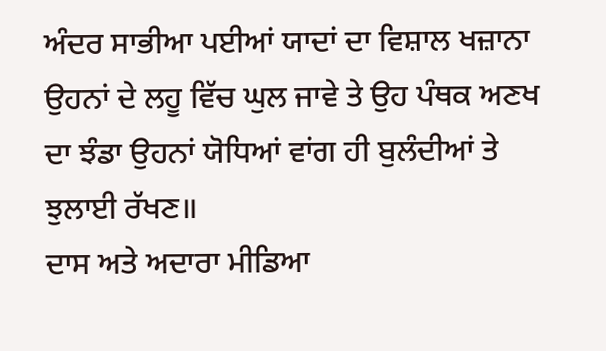ਅੰਦਰ ਸਾਭੀਆ ਪਈਆਂ ਯਾਦਾਂ ਦਾ ਵਿਸ਼ਾਲ ਖਜ਼ਾਨਾ ਉਹਨਾਂ ਦੇ ਲਹੂ ਵਿੱਚ ਘੁਲ ਜਾਵੇ ਤੇ ਉਹ ਪੰਥਕ ਅਣਖ ਦਾ ਝੰਡਾ ਉਹਨਾਂ ਯੋਧਿਆਂ ਵਾਂਗ ਹੀ ਬੁਲੰਦੀਆਂ ਤੇ ਝੁਲਾਈ ਰੱਖਣ॥
ਦਾਸ ਅਤੇ ਅਦਾਰਾ ਮੀਡਿਆ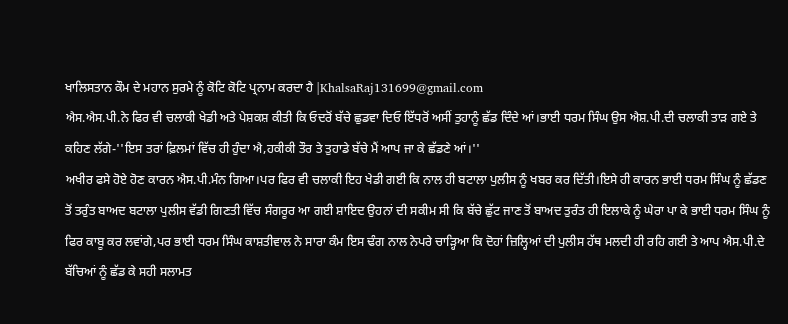ਖਾਲਿਸਤਾਨ ਕੌਮ ਦੇ ਮਹਾਨ ਸੁਰਮੇ ਨੂੰ ਕੋਟਿ ਕੋਟਿ ਪ੍ਰਨਾਮ ਕਰਦਾ ਹੈ |KhalsaRaj131699@gmail.com
ਐਸ.ਐਸ.ਪੀ.ਨੇ ਫਿਰ ਵੀ ਚਲਾਕੀ ਖੇਡੀ ਅਤੇ ਪੇਸ਼ਕਸ਼ ਕੀਤੀ ਕਿ ਓਦਰੋਂ ਬੱਚੇ ਛੁਡਵਾ ਦਿਓ ਇੱਧਰੋਂ ਅਸੀਂ ਤੁਹਾਨੂੰ ਛੱਡ ਦਿੰਦੇ ਆਂ।ਭਾਈ ਧਰਮ ਸਿੰਘ ਉਸ ਐਸ਼.ਪੀ.ਦੀ ਚਲਾਕੀ ਤਾਡ਼ ਗਏ ਤੇ ਕਹਿਣ ਲੱਗੇ-''ਇਸ ਤਰਾਂ ਫ਼ਿਲਮਾਂ ਵਿੱਚ ਹੀ ਹੁੰਦਾ ਐ,ਹਕੀਕੀ ਤੌਰ ਤੇ ਤੁਹਾਡੇ ਬੱਚੇ ਮੈਂ ਆਪ ਜਾ ਕੇ ਛੱਡਣੇ ਆਂ।''
ਅਖੀਰ ਫਸੇ ਹੋਏ ਹੋਣ ਕਾਰਨ ਐਸ.ਪੀ.ਮੰਨ ਗਿਆ।ਪਰ ਫਿਰ ਵੀ ਚਲਾਕੀ ਇਹ ਖੇਡੀ ਗਈ ਕਿ ਨਾਲ ਹੀ ਬਟਾਲਾ ਪੁਲੀਸ ਨੂੰ ਖਬਰ ਕਰ ਦਿੱਤੀ।ਇਸੇ ਹੀ ਕਾਰਨ ਭਾਈ ਧਰਮ ਸਿੰਘ ਨੂੰ ਛੱਡਣ ਤੋਂ ਤਰੁੰਤ ਬਾਅਦ ਬਟਾਲਾ ਪੁਲੀਸ ਵੱਡੀ ਗਿਣਤੀ ਵਿੱਚ ਸੰਗਰੂਰ ਆ ਗਈ ਸ਼ਾਇਦ ਉਹਨਾਂ ਦੀ ਸਕੀਮ ਸੀ ਕਿ ਬੱਚੇ ਛੁੱਟ ਜਾਣ ਤੋਂ ਬਾਅਦ ਤੁਰੰਤ ਹੀ ਇਲਾਕੇ ਨੂੰ ਘੇਰਾ ਪਾ ਕੇ ਭਾਈ ਧਰਮ ਸਿੰਘ ਨੂੰ ਫਿਰ ਕਾਬੂ ਕਰ ਲਵਾਂਗੇ,ਪਰ ਭਾਈ ਧਰਮ ਸਿੰਘ ਕਾਸ਼ਤੀਵਾਲ ਨੇ ਸਾਰਾ ਕੰਮ ਇਸ ਢੰਗ ਨਾਲ ਨੇਪਰੇ ਚਾਡ਼੍ਹਿਆ ਕਿ ਦੋਹਾਂ ਜ਼ਿਲ੍ਹਿਆਂ ਦੀ ਪੁਲੀਸ ਹੱਥ ਮਲਦੀ ਹੀ ਰਹਿ ਗਈ ਤੇ ਆਪ ਐਸ.ਪੀ.ਦੇ ਬੱਚਿਆਂ ਨੂੰ ਛੱਡ ਕੇ ਸਹੀ ਸਲਾਮਤ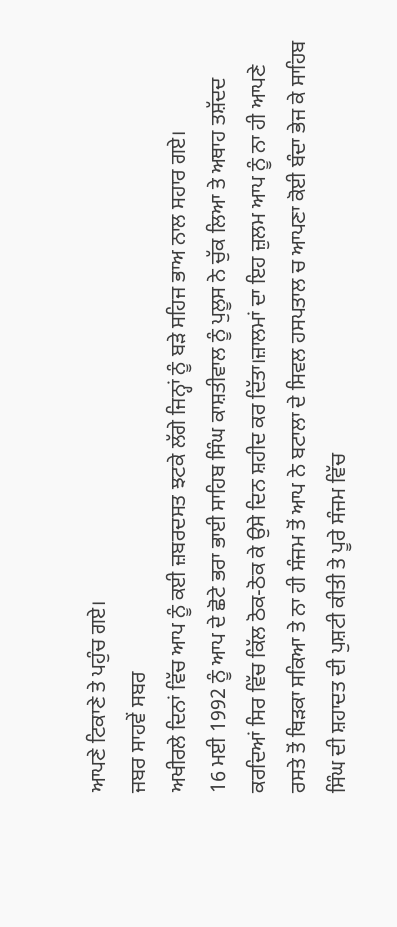ਆਪਣੇ ਟਿਕਾਣੇ ਤੇ ਪਹੁੰਚ ਗਏ।
ਜਬਰ ਸਾਹਵੇਂ ਸਬਰ
ਅਖੀਰਲੇ ਦਿਨਾਂ ਵਿੱਚ ਆਪ ਨੂੰ ਕਈ ਜ਼ਬਰਦਸਤ ਝਟਕੇ ਲੱਗੇ ਜਿਨ੍ਹਾਂ ਨੂੰ ਬਡ਼ੇ ਸਹਿਜ ਭਾਅ ਨਾਲ ਸਹਾਰ ਗਏ।
16 ਮਈ 1992 ਨੂੰ ਆਪ ਦੇ ਛੋਟੇ ਭਰਾ ਭਾਈ ਸਾਹਿਬ ਸਿੰਘ ਕਾਸ਼ਤੀਵਾਲ ਨੂੰ ਪੁਲੂਸ ਨੇ ਚੁੱਕ ਲਿਆ ਤੇ ਅਥਾਹ ਤਸ਼ੱਦਦ ਕਰਦਿਆਂ ਸਿਰ ਵਿੱਚ ਕਿੱਲ ਠੋਕ-ਠੋਕ ਕੇ ਉਸੇ ਦਿਨ ਸ਼ਹੀਦ ਕਰ ਦਿੱਤਾ।ਜ਼ਾਲਮਾਂ ਦਾ ਇਹ ਜ਼ੁਲਮ ਆਪ ਨੂੰ ਨਾ ਹੀ ਆਪਣੇ ਰਸਤੇ ਤੋਂ ਥਿਡ਼ਕਾ ਸਕਿਆ ਤੇ ਨਾ ਹੀ ਸੰਜਮ ਤੋਂ ਆਪ ਨੇ ਬਟਾਲਾ ਦੇ ਸਿਵਲ ਹਸਪਤਾਲ ਚ ਆਪਣਾ ਕੋਈ ਬੰਦਾ ਭੇਜ ਕੇ ਸਾਹਿਬ ਸਿੰਘ ਦੀ ਸ਼ਹਾਦਤ ਦੀ ਪੁਸ਼ਟੀ ਕੀਤੀ ਤੇ ਪੂਰੇ ਸੰਜਮ ਵਿੱਚ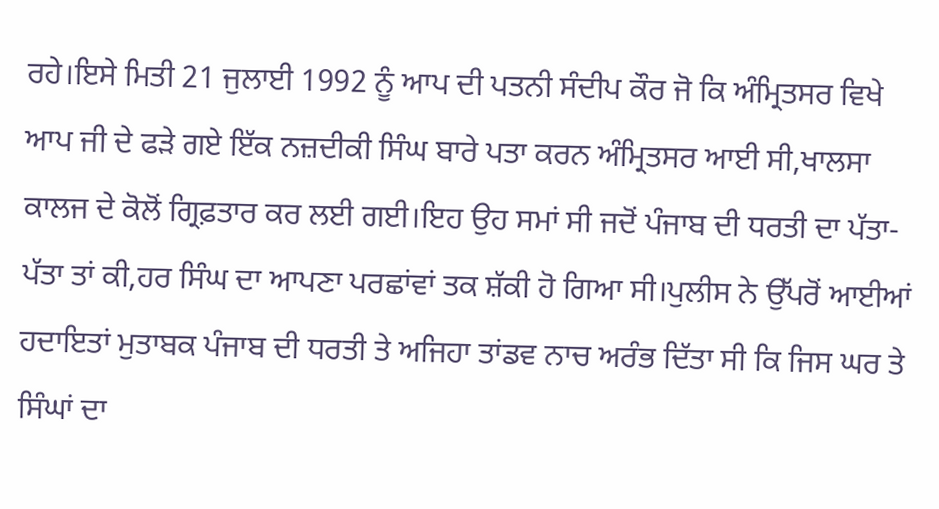ਰਹੇ।ਇਸੇ ਮਿਤੀ 21 ਜੁਲਾਈ 1992 ਨੂੰ ਆਪ ਦੀ ਪਤਨੀ ਸੰਦੀਪ ਕੌਰ ਜੋ ਕਿ ਅੰਮ੍ਰਿਤਸਰ ਵਿਖੇ ਆਪ ਜੀ ਦੇ ਫਡ਼ੇ ਗਏ ਇੱਕ ਨਜ਼ਦੀਕੀ ਸਿੰਘ ਬਾਰੇ ਪਤਾ ਕਰਨ ਅੰਮ੍ਰਿਤਸਰ ਆਈ ਸੀ,ਖਾਲਸਾ ਕਾਲਜ ਦੇ ਕੋਲੋਂ ਗ੍ਰਿਫ਼ਤਾਰ ਕਰ ਲਈ ਗਈ।ਇਹ ਉਹ ਸਮਾਂ ਸੀ ਜਦੋਂ ਪੰਜਾਬ ਦੀ ਧਰਤੀ ਦਾ ਪੱਤਾ-ਪੱਤਾ ਤਾਂ ਕੀ,ਹਰ ਸਿੰਘ ਦਾ ਆਪਣਾ ਪਰਛਾਂਵਾਂ ਤਕ ਸ਼ੱਕੀ ਹੋ ਗਿਆ ਸੀ।ਪੁਲੀਸ ਨੇ ਉੱਪਰੋਂ ਆਈਆਂ ਹਦਾਇਤਾਂ ਮੁਤਾਬਕ ਪੰਜਾਬ ਦੀ ਧਰਤੀ ਤੇ ਅਜਿਹਾ ਤਾਂਡਵ ਨਾਚ ਅਰੰਭ ਦਿੱਤਾ ਸੀ ਕਿ ਜਿਸ ਘਰ ਤੇ ਸਿੰਘਾਂ ਦਾ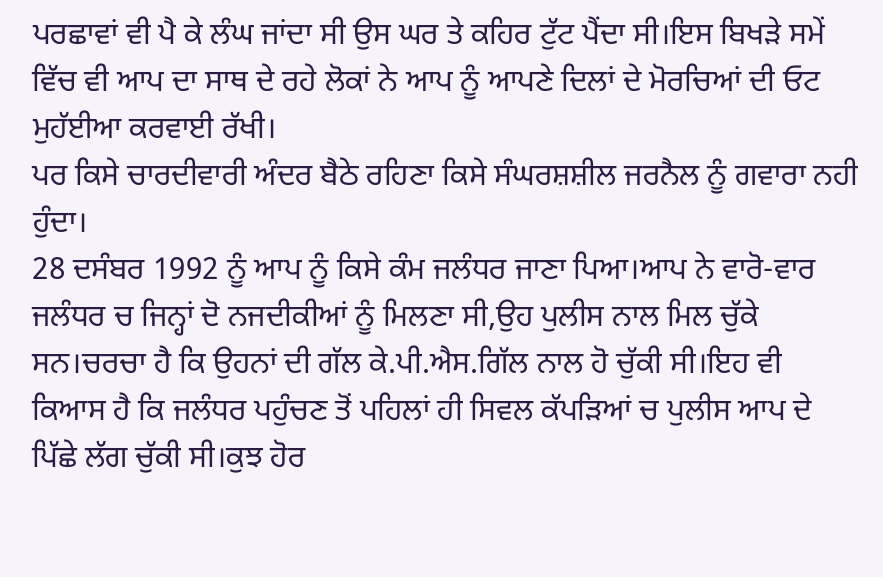ਪਰਛਾਵਾਂ ਵੀ ਪੈ ਕੇ ਲੰਘ ਜਾਂਦਾ ਸੀ ਉਸ ਘਰ ਤੇ ਕਹਿਰ ਟੁੱਟ ਪੈਂਦਾ ਸੀ।ਇਸ ਬਿਖਡ਼ੇ ਸਮੇਂ ਵਿੱਚ ਵੀ ਆਪ ਦਾ ਸਾਥ ਦੇ ਰਹੇ ਲੋਕਾਂ ਨੇ ਆਪ ਨੂੰ ਆਪਣੇ ਦਿਲਾਂ ਦੇ ਮੋਰਚਿਆਂ ਦੀ ਓਟ ਮੁਹੱਈਆ ਕਰਵਾਈ ਰੱਖੀ।
ਪਰ ਕਿਸੇ ਚਾਰਦੀਵਾਰੀ ਅੰਦਰ ਬੈਠੇ ਰਹਿਣਾ ਕਿਸੇ ਸੰਘਰਸ਼ਸ਼ੀਲ ਜਰਨੈਲ ਨੂੰ ਗਵਾਰਾ ਨਹੀ ਹੁੰਦਾ।
28 ਦਸੰਬਰ 1992 ਨੂੰ ਆਪ ਨੂੰ ਕਿਸੇ ਕੰਮ ਜਲੰਧਰ ਜਾਣਾ ਪਿਆ।ਆਪ ਨੇ ਵਾਰੋ-ਵਾਰ ਜਲੰਧਰ ਚ ਜਿਨ੍ਹਾਂ ਦੋ ਨਜਦੀਕੀਆਂ ਨੂੰ ਮਿਲਣਾ ਸੀ,ਉਹ ਪੁਲੀਸ ਨਾਲ ਮਿਲ ਚੁੱਕੇ ਸਨ।ਚਰਚਾ ਹੈ ਕਿ ਉਹਨਾਂ ਦੀ ਗੱਲ ਕੇ.ਪੀ.ਐਸ.ਗਿੱਲ ਨਾਲ ਹੋ ਚੁੱਕੀ ਸੀ।ਇਹ ਵੀ ਕਿਆਸ ਹੈ ਕਿ ਜਲੰਧਰ ਪਹੁੰਚਣ ਤੋਂ ਪਹਿਲਾਂ ਹੀ ਸਿਵਲ ਕੱਪਡ਼ਿਆਂ ਚ ਪੁਲੀਸ ਆਪ ਦੇ ਪਿੱਛੇ ਲੱਗ ਚੁੱਕੀ ਸੀ।ਕੁਝ ਹੋਰ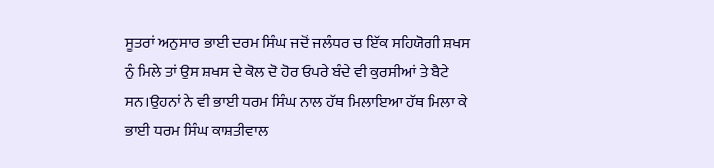ਸੂਤਰਾਂ ਅਨੁਸਾਰ ਭਾਈ ਦਰਮ ਸਿੰਘ ਜਦੋਂ ਜਲੰਧਰ ਚ ਇੱਕ ਸਹਿਯੋਗੀ ਸ਼ਖਸ ਨੁੰ ਮਿਲੇ ਤਾਂ ਉਸ ਸ਼ਖਸ ਦੇ ਕੋਲ ਦੋ ਹੋਰ ਓਪਰੇ ਬੰਦੇ ਵੀ ਕੁਰਸੀਆਂ ਤੇ ਬੈਟੇ ਸਨ।ਉਹਨਾਂ ਨੇ ਵੀ ਭਾਈ ਧਰਮ ਸਿੰਘ ਨਾਲ ਹੱਥ ਮਿਲਾਇਆ ਹੱਥ ਮਿਲਾ ਕੇ ਭਾਈ ਧਰਮ ਸਿੰਘ ਕਾਸ਼ਤੀਵਾਲ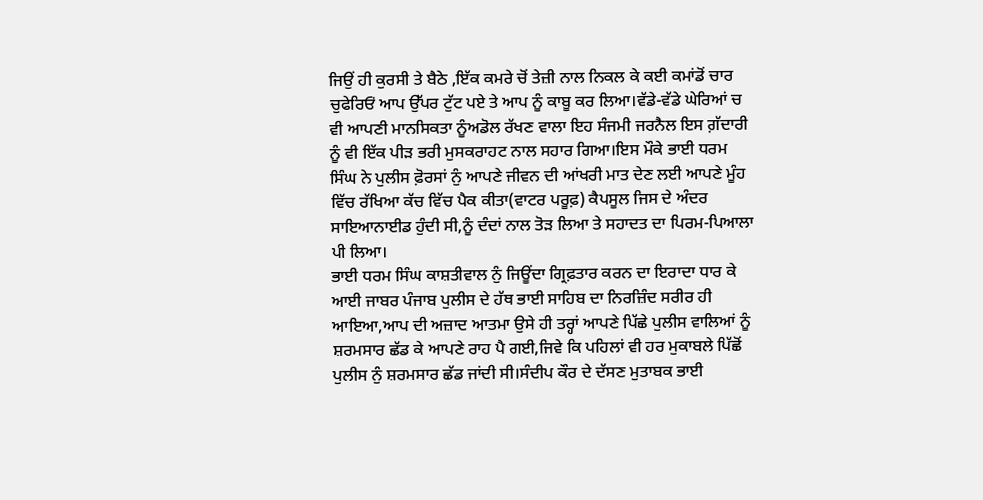ਜਿਉਂ ਹੀ ਕੁਰਸੀ ਤੇ ਬੈਠੇ ,ਇੱਕ ਕਮਰੇ ਚੋਂ ਤੇਜ਼ੀ ਨਾਲ ਨਿਕਲ ਕੇ ਕਈ ਕਮਾਂਡੋਂ ਚਾਰ ਚੁਫੇਰਿਓਂ ਆਪ ਉੱਪਰ ਟੁੱਟ ਪਏ ਤੇ ਆਪ ਨੂੰ ਕਾਬੂ ਕਰ ਲਿਆ।ਵੱਡੇ-ਵੱਡੇ ਘੇਰਿਆਂ ਚ ਵੀ ਆਪਣੀ ਮਾਨਸਿਕਤਾ ਨੂੰਅਡੋਲ ਰੱਖਣ ਵਾਲਾ ਇਹ ਸੰਜਮੀ ਜਰਨੈਲ ਇਸ ਗ਼ੱਦਾਰੀ ਨੂੰ ਵੀ ਇੱਕ ਪੀਡ਼ ਭਰੀ ਮੁਸਕਰਾਹਟ ਨਾਲ ਸਹਾਰ ਗਿਆ।ਇਸ ਮੌਕੇ ਭਾਈ ਧਰਮ ਸਿੰਘ ਨੇ ਪੁਲੀਸ ਫ਼ੋਰਸਾਂ ਨੁੰ ਆਪਣੇ ਜੀਵਨ ਦੀ ਆਂਖਰੀ ਮਾਤ ਦੇਣ ਲਈ ਆਪਣੇ ਮੂੰਹ ਵਿੱਚ ਰੱਖਿਆ ਕੱਚ ਵਿੱਚ ਪੈਕ ਕੀਤਾ(ਵਾਟਰ ਪਰੂਫ਼) ਕੈਪਸੂਲ ਜਿਸ ਦੇ ਅੰਦਰ ਸਾਇਆਨਾਈਡ ਹੁੰਦੀ ਸੀ,ਨੂੰ ਦੰਦਾਂ ਨਾਲ ਤੋਡ਼ ਲਿਆ ਤੇ ਸਹਾਦਤ ਦਾ ਪਿਰਮ-ਪਿਆਲਾ ਪੀ ਲਿਆ।
ਭਾਈ ਧਰਮ ਸਿੰਘ ਕਾਸ਼ਤੀਵਾਲ ਨੁੰ ਜਿਊਂਦਾ ਗ੍ਰਿਫ਼ਤਾਰ ਕਰਨ ਦਾ ਇਰਾਦਾ ਧਾਰ ਕੇ ਆਈ ਜਾਬਰ ਪੰਜਾਬ ਪੁਲੀਸ ਦੇ ਹੱਥ ਭਾਈ ਸਾਹਿਬ ਦਾ ਨਿਰਜ਼ਿੰਦ ਸਰੀਰ ਹੀ ਆਇਆ,ਆਪ ਦੀ ਅਜ਼ਾਦ ਆਤਮਾ ਉਸੇ ਹੀ ਤਰ੍ਹਾਂ ਆਪਣੇ ਪਿੱਛੇ ਪੁਲੀਸ ਵਾਲਿਆਂ ਨੂੰ ਸ਼ਰਮਸਾਰ ਛੱਡ ਕੇ ਆਪਣੇ ਰਾਹ ਪੈ ਗਈ,ਜਿਵੇ ਕਿ ਪਹਿਲਾਂ ਵੀ ਹਰ ਮੁਕਾਬਲੇ ਪਿੱਛੋਂ ਪੁਲੀਸ ਨੁੰ ਸ਼ਰਮਸਾਰ ਛੱਡ ਜਾਂਦੀ ਸੀ।ਸੰਦੀਪ ਕੌਰ ਦੇ ਦੱਸਣ ਮੁਤਾਬਕ ਭਾਈ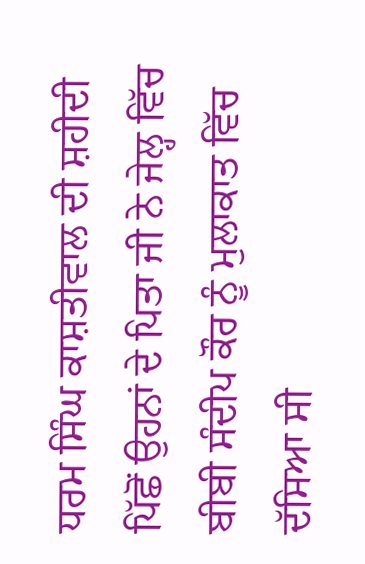ਧਰਮ ਸਿੰਘ ਕਾਸ਼ਤੀਵਾਲ ਦੀ ਸ਼ਹੀਦੀ ਪਿੱਛੋਂ ਉਹਨਾਂ ਦੇ ਪਿਤਾ ਜੀ ਨੇ ਜੇਲ੍ਹ ਵਿੱਚ ਬੀਬੀ ਸੰਦੀਪ ਕੌਰ ਨੂੰ ਮੁਲਾਕਾਤ ਵਿੱਚ ਦੱਸਿਆ ਸੀ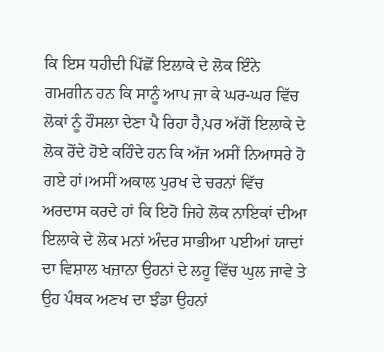ਕਿ ਇਸ ਧਹੀਦੀ ਪਿੱਛੋਂ ਇਲਾਕੇ ਦੇ ਲੋਕ ਇੰਨੇ ਗਮਗੀਨ ਹਨ ਕਿ ਸਾਨੂੰ ਆਪ ਜਾ ਕੇ ਘਰ-ਘਰ ਵਿੱਚ ਲੋਕਾਂ ਨੂੰ ਹੌਸਲਾ ਦੇਣਾ ਪੈ ਰਿਹਾ ਹੈ,ਪਰ ਅੱਗੋਂ ਇਲਾਕੇ ਦੇ ਲੋਕ ਰੋਂਦੇ ਹੋਏ ਕਹਿੰਦੇ ਹਨ ਕਿ ਅੱਜ ਅਸੀਂ ਨਿਆਸਰੇ ਹੋ ਗਏ ਹਾਂ।ਅਸੀਂ ਅਕਾਲ ਪੁਰਖ ਦੇ ਚਰਨਾਂ ਵਿੱਚ ਅਰਦਾਸ ਕਰਦੇ ਹਾਂ ਕਿ ਇਹੋ ਜਿਹੇ ਲੋਕ ਨਾਇਕਾਂ ਦੀਆ ਇਲਾਕੇ ਦੇ ਲੋਕ ਮਨਾਂ ਅੰਦਰ ਸਾਭੀਆ ਪਈਆਂ ਯਾਦਾਂ ਦਾ ਵਿਸ਼ਾਲ ਖਜ਼ਾਨਾ ਉਹਨਾਂ ਦੇ ਲਹੂ ਵਿੱਚ ਘੁਲ ਜਾਵੇ ਤੇ ਉਹ ਪੰਥਕ ਅਣਖ ਦਾ ਝੰਡਾ ਉਹਨਾਂ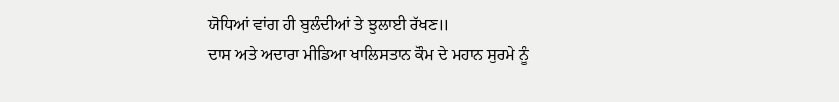ਯੋਧਿਆਂ ਵਾਂਗ ਹੀ ਬੁਲੰਦੀਆਂ ਤੇ ਝੁਲਾਈ ਰੱਖਣ॥
ਦਾਸ ਅਤੇ ਅਦਾਰਾ ਮੀਡਿਆ ਖਾਲਿਸਤਾਨ ਕੌਮ ਦੇ ਮਹਾਨ ਸੁਰਮੇ ਨੂੰ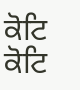ਕੋਟਿ ਕੋਟਿ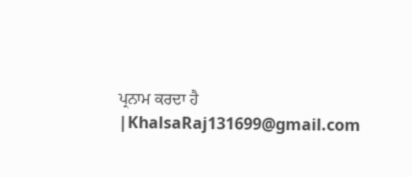ਪ੍ਰਨਾਮ ਕਰਦਾ ਹੈ |KhalsaRaj131699@gmail.com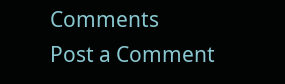Comments
Post a Comment